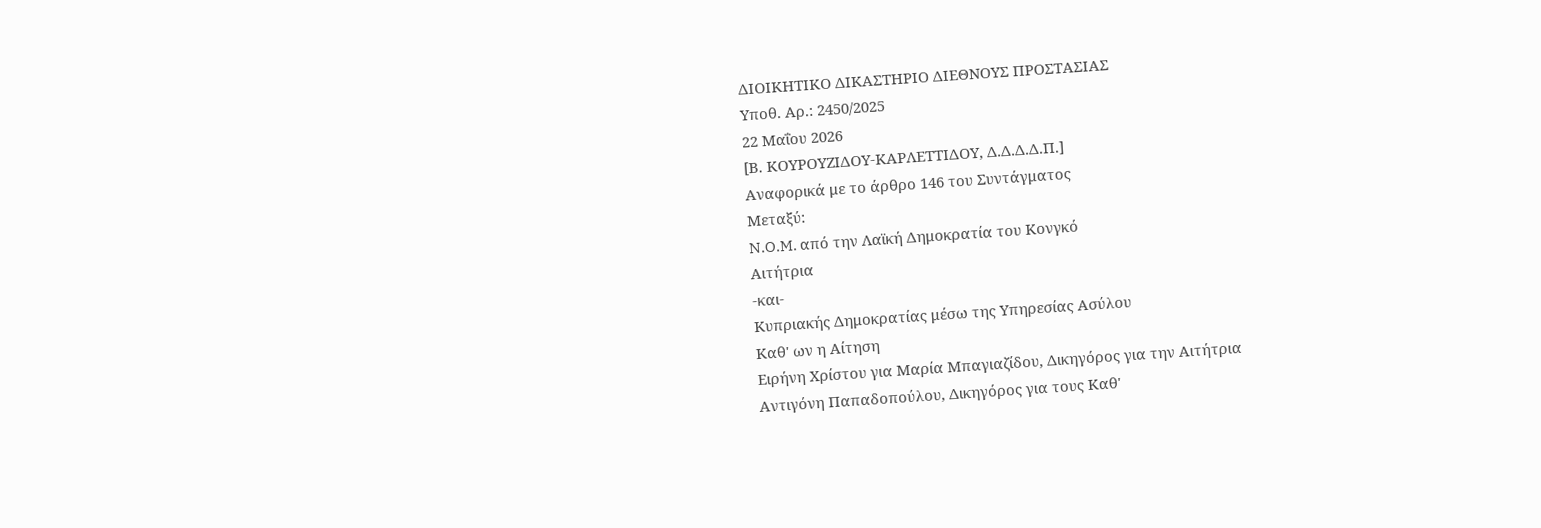ΔΙΟΙΚΗΤΙΚΟ ΔΙΚΑΣΤΗΡΙΟ ΔΙΕΘΝΟΥΣ ΠΡΟΣΤΑΣΙΑΣ
Υποθ. Αρ.: 2450/2025
22 Μαΐου 2026
[Β. ΚΟΥΡΟΥΖΙΔΟΥ-KΑΡΛΕΤΤΙΔΟΥ, Δ.Δ.Δ.Δ.Π.]
Αναφορικά με τo άρθρο 146 του Συντάγματος
Μεταξύ:
N.O.M. από την Λαϊκή Δημοκρατία του Κονγκό
Αιτήτρια
-και-
Κυπριακής Δημοκρατίας μέσω της Υπηρεσίας Ασύλου
Καθ' ων η Αίτηση
Ειρήνη Χρίστου για Μαρία Μπαγιαζίδου, Δικηγόρος για την Αιτήτρια
Αντιγόνη Παπαδοπούλου, Δικηγόρος για τους Καθ'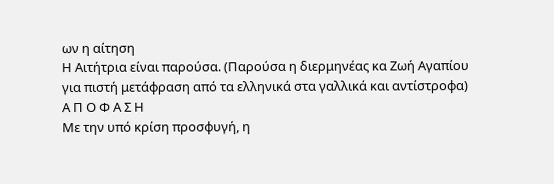ων η αίτηση
Η Αιτήτρια είναι παρούσα. (Παρoύσα η διερμηνέας κα Ζωή Αγαπίου για πιστή μετάφραση από τα ελληνικά στα γαλλικά και αντίστροφα)
Α Π Ο Φ Α Σ Η
Με την υπό κρίση προσφυγή, η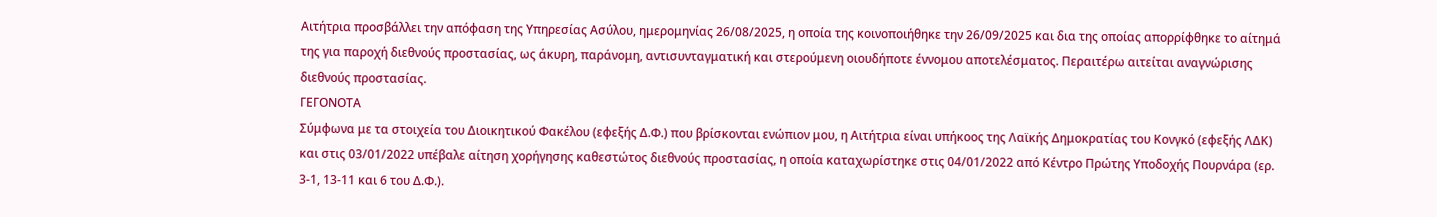Αιτήτρια προσβάλλει την απόφαση της Υπηρεσίας Ασύλου, ημερομηνίας 26/08/2025, η οποία της κοινοποιήθηκε την 26/09/2025 και δια της οποίας απορρίφθηκε το αίτημά της για παροχή διεθνούς προστασίας, ως άκυρη, παράνομη, αντισυνταγματική και στερούμενη οιουδήποτε έννομου αποτελέσματος. Περαιτέρω αιτείται αναγνώρισης διεθνούς προστασίας.
ΓΕΓΟΝΟΤΑ
Σύμφωνα με τα στοιχεία του Διοικητικού Φακέλου (εφεξής Δ.Φ.) που βρίσκονται ενώπιον μου, η Αιτήτρια είναι υπήκοος της Λαϊκής Δημοκρατίας του Κονγκό (εφεξής ΛΔΚ) και στις 03/01/2022 υπέβαλε αίτηση χορήγησης καθεστώτος διεθνούς προστασίας, η οποία καταχωρίστηκε στις 04/01/2022 από Κέντρο Πρώτης Υποδοχής Πουρνάρα (ερ. 3-1, 13-11 και 6 του Δ.Φ.).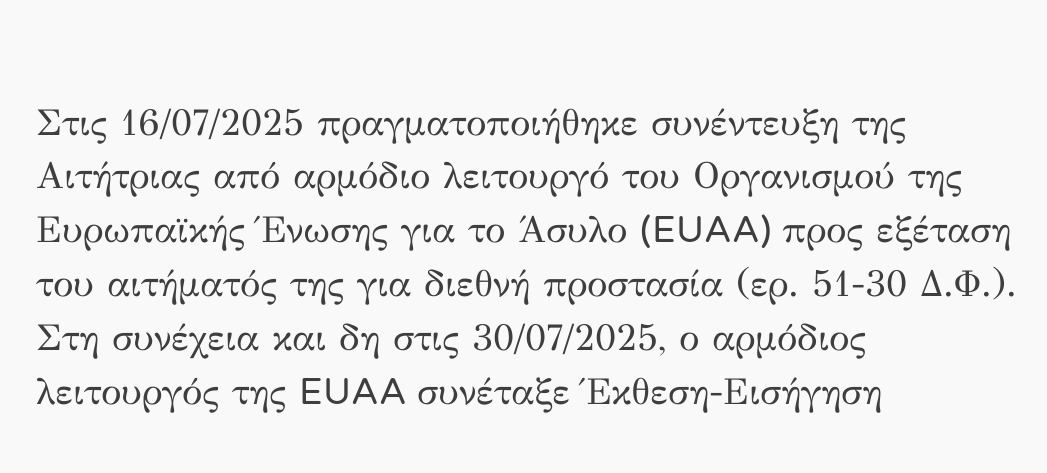Στις 16/07/2025 πραγματοποιήθηκε συνέντευξη της Αιτήτριας από αρμόδιο λειτουργό του Οργανισμού της Ευρωπαϊκής Ένωσης για το Άσυλο (EUAA) προς εξέταση του αιτήματός της για διεθνή προστασία (ερ. 51-30 Δ.Φ.).
Στη συνέχεια και δη στις 30/07/2025, ο αρμόδιος λειτουργός της EUAA συνέταξε Έκθεση-Εισήγηση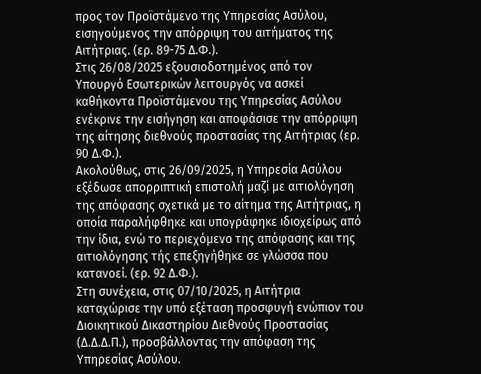προς τον Προϊστάμενο της Υπηρεσίας Ασύλου, εισηγούμενος την απόρριψη του αιτήματος της Αιτήτριας. (ερ. 89-75 Δ.Φ.).
Στις 26/08/2025 εξουσιοδοτημένος από τον Υπουργό Εσωτερικών λειτουργός να ασκεί καθήκοντα Προϊστάμενου της Υπηρεσίας Ασύλου ενέκρινε την εισήγηση και αποφάσισε την απόρριψη της αίτησης διεθνούς προστασίας της Αιτήτριας (ερ. 90 Δ.Φ.).
Ακολούθως, στις 26/09/2025, η Υπηρεσία Ασύλου εξέδωσε απορριπτική επιστολή μαζί με αιτιολόγηση της απόφασης σχετικά με το αίτημα της Αιτήτριας, η οποία παραλήφθηκε και υπογράφηκε ιδιοχείρως από την ίδια, ενώ το περιεχόμενο της απόφασης και της αιτιολόγησης τής επεξηγήθηκε σε γλώσσα που κατανοεί. (ερ. 92 Δ.Φ.).
Στη συνέχεια, στις 07/10/2025, η Αιτήτρια καταχώρισε την υπό εξέταση προσφυγή ενώπιον του Διοικητικού Δικαστηρίου Διεθνούς Προστασίας (Δ.Δ.Δ.Π.), προσβάλλοντας την απόφαση της Υπηρεσίας Ασύλου.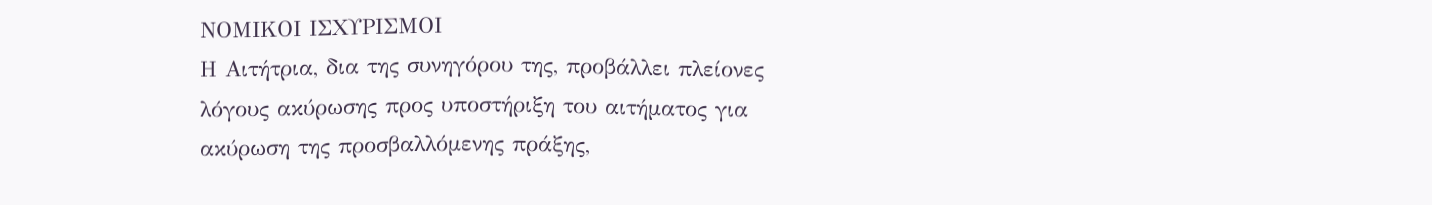ΝΟΜΙΚΟΙ ΙΣΧΥΡΙΣΜΟΙ
Η Αιτήτρια, δια της συνηγόρου της, προβάλλει πλείονες λόγους ακύρωσης προς υποστήριξη του αιτήματος για ακύρωση της προσβαλλόμενης πράξης,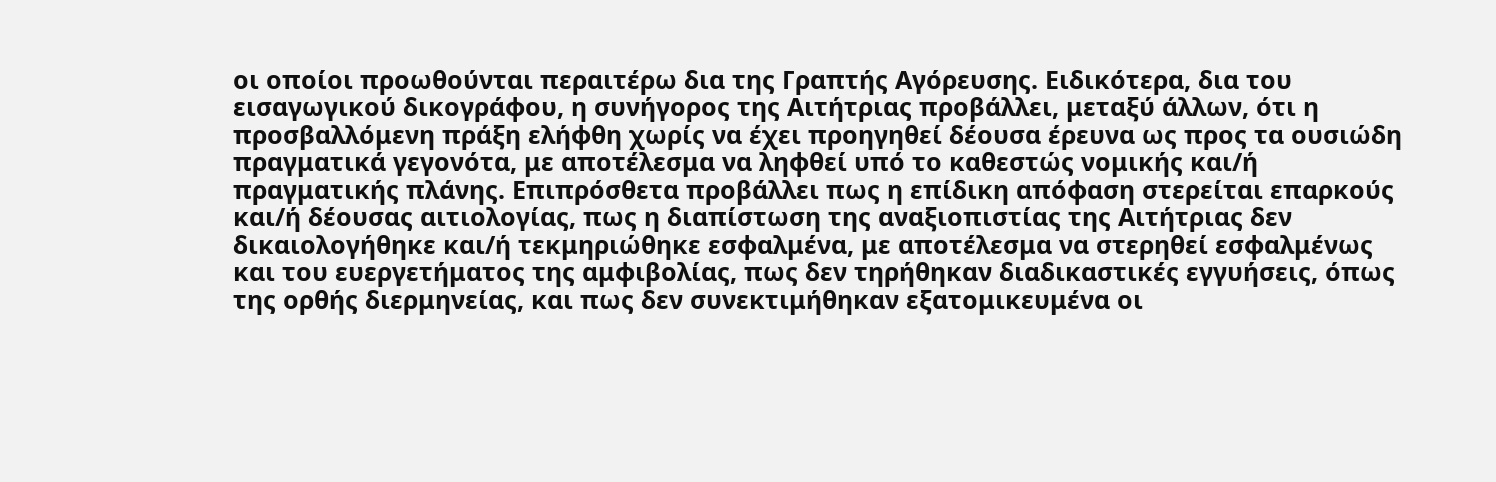οι οποίοι προωθούνται περαιτέρω δια της Γραπτής Αγόρευσης. Ειδικότερα, δια του εισαγωγικού δικογράφου, η συνήγορος της Αιτήτριας προβάλλει, μεταξύ άλλων, ότι η προσβαλλόμενη πράξη ελήφθη χωρίς να έχει προηγηθεί δέουσα έρευνα ως προς τα ουσιώδη πραγματικά γεγονότα, με αποτέλεσμα να ληφθεί υπό το καθεστώς νομικής και/ή πραγματικής πλάνης. Επιπρόσθετα προβάλλει πως η επίδικη απόφαση στερείται επαρκούς και/ή δέουσας αιτιολογίας, πως η διαπίστωση της αναξιοπιστίας της Αιτήτριας δεν δικαιολογήθηκε και/ή τεκμηριώθηκε εσφαλμένα, με αποτέλεσμα να στερηθεί εσφαλμένως και του ευεργετήματος της αμφιβολίας, πως δεν τηρήθηκαν διαδικαστικές εγγυήσεις, όπως της ορθής διερμηνείας, και πως δεν συνεκτιμήθηκαν εξατομικευμένα οι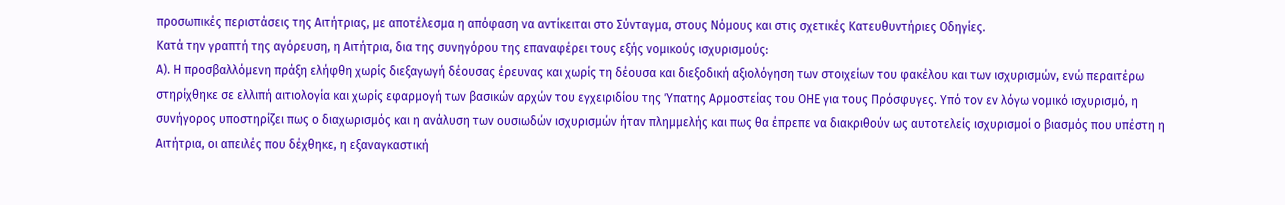προσωπικές περιστάσεις της Αιτήτριας, με αποτέλεσμα η απόφαση να αντίκειται στο Σύνταγμα, στους Νόμους και στις σχετικές Κατευθυντήριες Οδηγίες.
Κατά την γραπτή της αγόρευση, η Αιτήτρια, δια της συνηγόρου της επαναφέρει τους εξής νομικούς ισχυρισμούς:
Α). Η προσβαλλόμενη πράξη ελήφθη χωρίς διεξαγωγή δέουσας έρευνας και χωρίς τη δέουσα και διεξοδική αξιολόγηση των στοιχείων του φακέλου και των ισχυρισμών, ενώ περαιτέρω στηρίχθηκε σε ελλιπή αιτιολογία και χωρίς εφαρμογή των βασικών αρχών του εγχειριδίου της Ύπατης Αρμοστείας του ΟΗΕ για τους Πρόσφυγες. Υπό τον εν λόγω νομικό ισχυρισμό, η συνήγορος υποστηρίζει πως ο διαχωρισμός και η ανάλυση των ουσιωδών ισχυρισμών ήταν πλημμελής και πως θα έπρεπε να διακριθούν ως αυτοτελείς ισχυρισμοί ο βιασμός που υπέστη η Αιτήτρια, οι απειλές που δέχθηκε, η εξαναγκαστική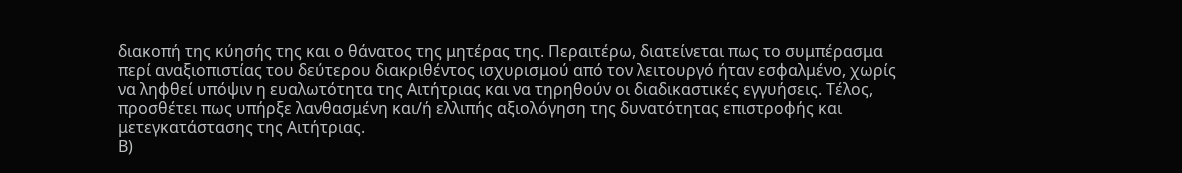διακοπή της κύησής της και ο θάνατος της μητέρας της. Περαιτέρω, διατείνεται πως το συμπέρασμα περί αναξιοπιστίας του δεύτερου διακριθέντος ισχυρισμού από τον λειτουργό ήταν εσφαλμένο, χωρίς να ληφθεί υπόψιν η ευαλωτότητα της Αιτήτριας και να τηρηθούν οι διαδικαστικές εγγυήσεις. Τέλος, προσθέτει πως υπήρξε λανθασμένη και/ή ελλιπής αξιολόγηση της δυνατότητας επιστροφής και μετεγκατάστασης της Αιτήτριας.
Β)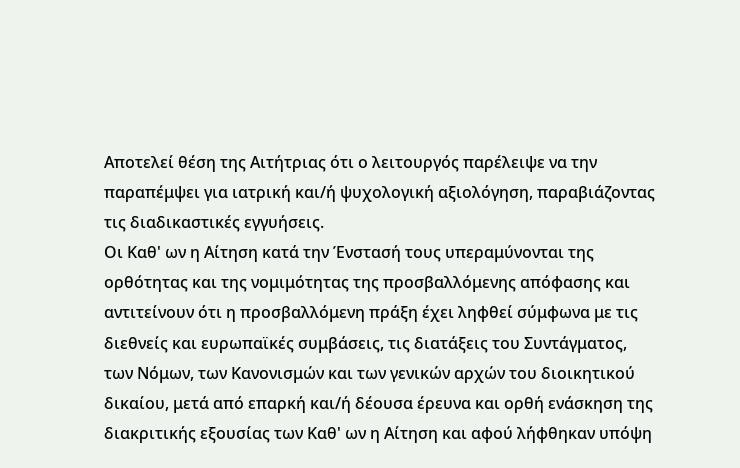Αποτελεί θέση της Αιτήτριας ότι ο λειτουργός παρέλειψε να την παραπέμψει για ιατρική και/ή ψυχολογική αξιολόγηση, παραβιάζοντας τις διαδικαστικές εγγυήσεις.
Οι Καθ' ων η Αίτηση κατά την Ένστασή τους υπεραμύνονται της ορθότητας και της νομιμότητας της προσβαλλόμενης απόφασης και αντιτείνουν ότι η προσβαλλόμενη πράξη έχει ληφθεί σύμφωνα με τις διεθνείς και ευρωπαϊκές συμβάσεις, τις διατάξεις του Συντάγματος, των Νόμων, των Κανονισμών και των γενικών αρχών του διοικητικού δικαίου, μετά από επαρκή και/ή δέουσα έρευνα και ορθή ενάσκηση της διακριτικής εξουσίας των Καθ' ων η Αίτηση και αφού λήφθηκαν υπόψη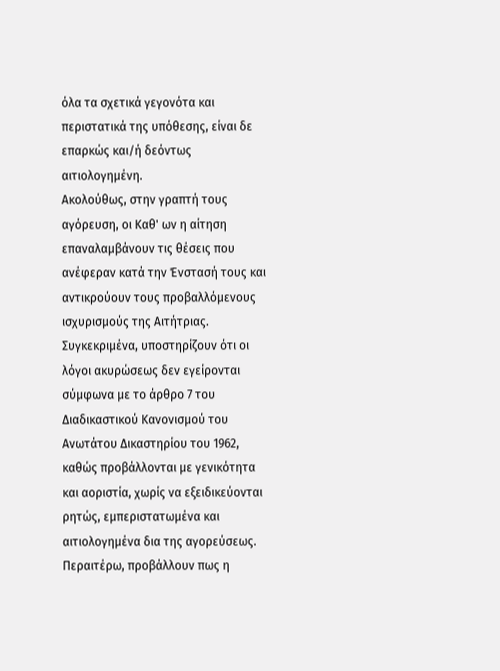όλα τα σχετικά γεγονότα και περιστατικά της υπόθεσης, είναι δε επαρκώς και/ή δεόντως αιτιολογημένη.
Ακολούθως, στην γραπτή τους αγόρευση, οι Καθ' ων η αίτηση επαναλαμβάνουν τις θέσεις που ανέφεραν κατά την Ένστασή τους και αντικρούουν τους προβαλλόμενους ισχυρισμούς της Αιτήτριας. Συγκεκριμένα, υποστηρίζουν ότι οι λόγοι ακυρώσεως δεν εγείρονται σύμφωνα με το άρθρο 7 του Διαδικαστικού Κανονισμού του Ανωτάτου Δικαστηρίου του 1962, καθώς προβάλλονται με γενικότητα και αοριστία, χωρίς να εξειδικεύονται ρητώς, εμπεριστατωμένα και αιτιολογημένα δια της αγορεύσεως. Περαιτέρω, προβάλλουν πως η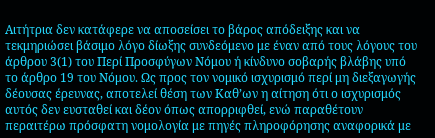Αιτήτρια δεν κατάφερε να αποσείσει το βάρος απόδειξης και να τεκμηριώσει βάσιμο λόγο δίωξης συνδεόμενο με έναν από τους λόγους του άρθρου 3(1) του Περί Προσφύγων Νόμου ή κίνδυνο σοβαρής βλάβης υπό το άρθρο 19 του Νόμου. Ως προς τον νομικό ισχυρισμό περί μη διεξαγωγής δέουσας έρευνας, αποτελεί θέση των Καθ’ων η αίτηση ότι ο ισχυρισμός αυτός δεν ευσταθεί και δέον όπως απορριφθεί, ενώ παραθέτουν περαιτέρω πρόσφατη νομολογία με πηγές πληροφόρησης αναφορικά με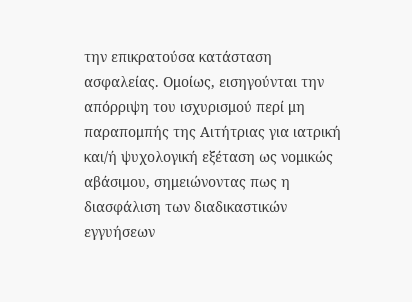την επικρατούσα κατάσταση ασφαλείας. Ομοίως, εισηγούνται την απόρριψη του ισχυρισμού περί μη παραπομπής της Αιτήτριας για ιατρική και/ή ψυχολογική εξέταση ως νομικώς αβάσιμου, σημειώνοντας πως η διασφάλιση των διαδικαστικών εγγυήσεων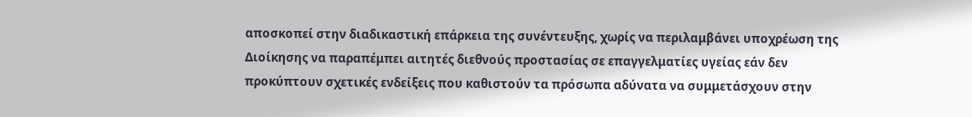αποσκοπεί στην διαδικαστική επάρκεια της συνέντευξης, χωρίς να περιλαμβάνει υποχρέωση της Διοίκησης να παραπέμπει αιτητές διεθνούς προστασίας σε επαγγελματίες υγείας εάν δεν προκύπτουν σχετικές ενδείξεις που καθιστούν τα πρόσωπα αδύνατα να συμμετάσχουν στην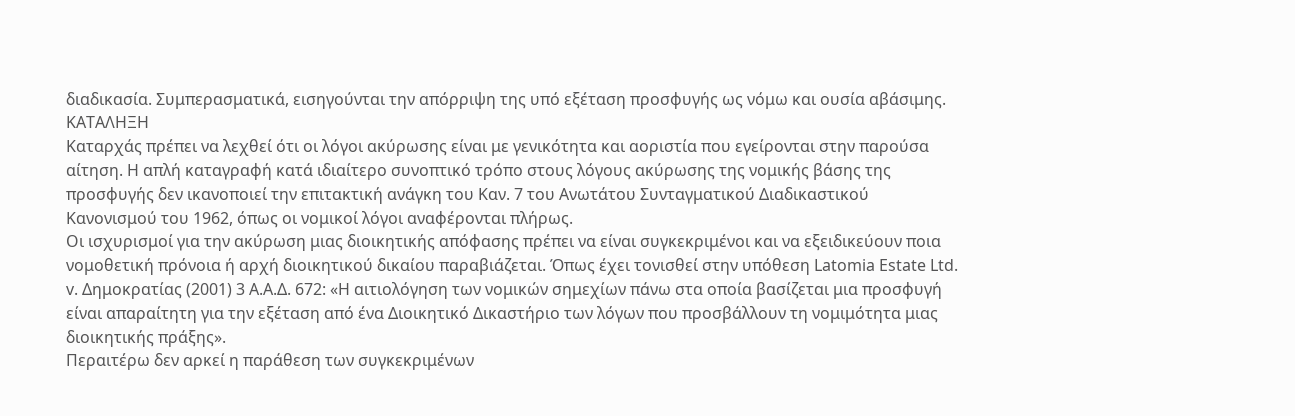διαδικασία. Συμπερασματικά, εισηγούνται την απόρριψη της υπό εξέταση προσφυγής ως νόμω και ουσία αβάσιμης.
ΚΑΤΑΛΗΞΗ
Καταρχάς πρέπει να λεχθεί ότι οι λόγοι ακύρωσης είναι με γενικότητα και αοριστία που εγείρονται στην παρούσα αίτηση. Η απλή καταγραφή κατά ιδιαίτερο συνοπτικό τρόπο στους λόγους ακύρωσης της νομικής βάσης της προσφυγής δεν ικανοποιεί την επιτακτική ανάγκη του Καν. 7 του Ανωτάτου Συνταγματικού Διαδικαστικού Κανονισμού του 1962, όπως οι νομικοί λόγοι αναφέρονται πλήρως.
Οι ισχυρισμοί για την ακύρωση μιας διοικητικής απόφασης πρέπει να είναι συγκεκριμένοι και να εξειδικεύουν ποια νομοθετική πρόνοια ή αρχή διοικητικού δικαίου παραβιάζεται. Όπως έχει τονισθεί στην υπόθεση Latomia Estate Ltd. v. Δημοκρατίας (2001) 3 Α.Α.Δ. 672: «Η αιτιολόγηση των νομικών σημεχίων πάνω στα οποία βασίζεται μια προσφυγή είναι απαραίτητη για την εξέταση από ένα Διοικητικό Δικαστήριο των λόγων που προσβάλλουν τη νομιμότητα μιας διοικητικής πράξης».
Περαιτέρω δεν αρκεί η παράθεση των συγκεκριμένων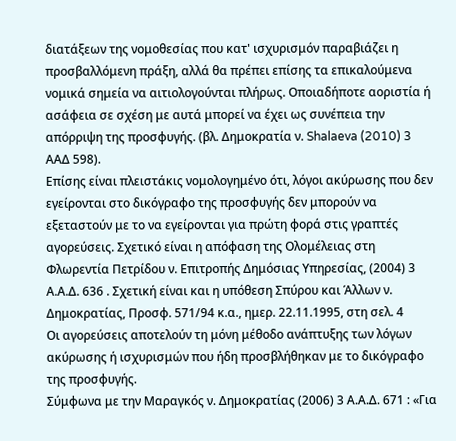διατάξεων της νομοθεσίας που κατ' ισχυρισμόν παραβιάζει η προσβαλλόμενη πράξη, αλλά θα πρέπει επίσης τα επικαλούμενα νομικά σημεία να αιτιολογούνται πλήρως. Οποιαδήποτε αοριστία ή ασάφεια σε σχέση με αυτά μπορεί να έχει ως συνέπεια την απόρριψη της προσφυγής. (βλ. Δημοκρατία ν. Shalaeva (2010) 3 AΑΔ 598).
Επίσης είναι πλειστάκις νομολογημένο ότι, λόγοι ακύρωσης που δεν εγείρονται στο δικόγραφο της προσφυγής δεν μπορούν να εξεταστούν με το να εγείρονται για πρώτη φορά στις γραπτές αγορεύσεις. Σχετικό είναι η απόφαση της Ολομέλειας στη Φλωρεντία Πετρίδου ν. Επιτροπής Δημόσιας Υπηρεσίας, (2004) 3 Α.Α.Δ. 636 . Σχετική είναι και η υπόθεση Σπύρου και Άλλων ν. Δημοκρατίας, Προσφ. 571/94 κ.α., ημερ. 22.11.1995, στη σελ. 4
Οι αγορεύσεις αποτελούν τη μόνη μέθοδο ανάπτυξης των λόγων ακύρωσης ή ισχυρισμών που ήδη προσβλήθηκαν με το δικόγραφο της προσφυγής.
Σύμφωνα με την Μαραγκός ν. Δημοκρατίας (2006) 3 Α.Α.Δ. 671 : «Για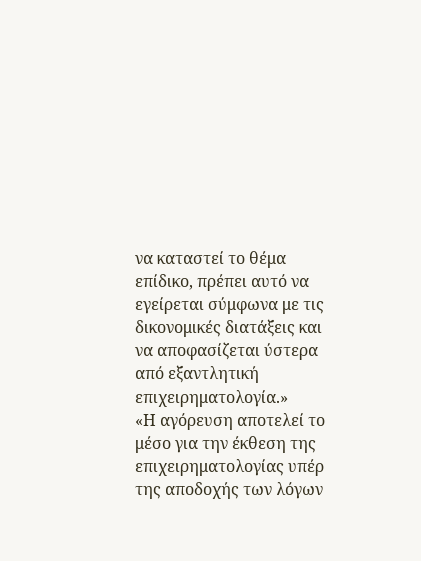να καταστεί το θέμα επίδικο, πρέπει αυτό να εγείρεται σύμφωνα με τις δικονομικές διατάξεις και να αποφασίζεται ύστερα από εξαντλητική επιχειρηματολογία.»
«Η αγόρευση αποτελεί το μέσο για την έκθεση της επιχειρηματολογίας υπέρ της αποδοχής των λόγων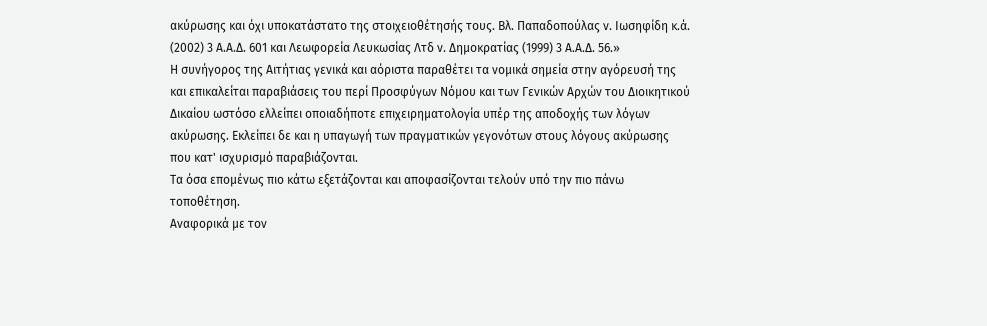ακύρωσης και όχι υποκατάστατο της στοιχειοθέτησής τους. Βλ. Παπαδοπούλας ν. Ιωσηφίδη κ.ά. (2002) 3 Α.Α.Δ. 601 και Λεωφορεία Λευκωσίας Λτδ ν. Δημοκρατίας (1999) 3 Α.Α.Δ. 56.»
Η συνήγορος της Αιτήτιας γενικά και αόριστα παραθέτει τα νομικά σημεία στην αγόρευσή της και επικαλείται παραβιάσεις του περί Προσφύγων Νόμου και των Γενικών Αρχών του Διοικητικού Δικαίου ωστόσο ελλείπει οποιαδήποτε επιχειρηματολογία υπέρ της αποδοχής των λόγων ακύρωσης. Εκλείπει δε και η υπαγωγή των πραγματικών γεγονότων στους λόγους ακύρωσης που κατ' ισχυρισμό παραβιάζονται.
Τα όσα επομένως πιο κάτω εξετάζονται και αποφασίζονται τελούν υπό την πιο πάνω τοποθέτηση.
Αναφορικά με τον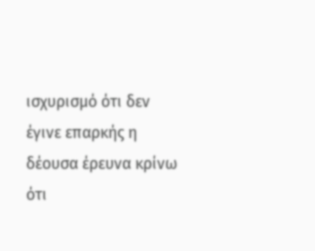ισχυρισμό ότι δεν έγινε επαρκής η δέουσα έρευνα κρίνω ότι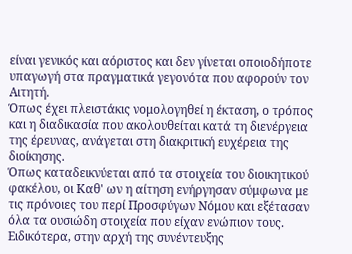είναι γενικός και αόριστος και δεν γίνεται οποιοδήποτε υπαγωγή στα πραγματικά γεγονότα που αφορούν τον Αιτητή.
Όπως έχει πλειστάκις νομολογηθεί η έκταση, ο τρόπος και η διαδικασία που ακολουθείται κατά τη διενέργεια της έρευνας, ανάγεται στη διακριτική ευχέρεια της διοίκησης.
Όπως καταδεικνύεται από τα στοιχεία του διοικητικού φακέλου, οι Καθ' ων η αίτηση ενήργησαν σύμφωνα με τις πρόνοιες του περί Προσφύγων Νόμου και εξέτασαν όλα τα ουσιώδη στοιχεία που είχαν ενώπιον τους. Ειδικότερα, στην αρχή της συνέντευξης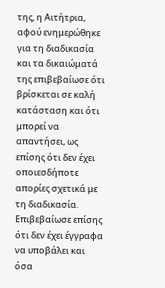της, η Αιτήτρια, αφού ενημερώθηκε για τη διαδικασία και τα δικαιώματά της επιβεβαίωσε ότι βρίσκεται σε καλή κατάσταση και ότι μπορεί να απαντήσει, ως επίσης ότι δεν έχει οποιεσδήποτε απορίες σχετικά με τη διαδικασία. Επιβεβαίωσε επίσης ότι δεν έχει έγγραφα να υποβάλει και όσα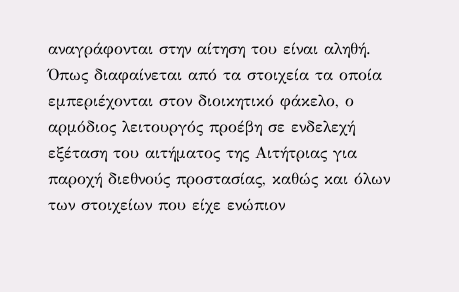αναγράφονται στην αίτηση του είναι αληθή.
Όπως διαφαίνεται από τα στοιχεία τα οποία εμπεριέχονται στον διοικητικό φάκελο, ο αρμόδιος λειτουργός προέβη σε ενδελεχή εξέταση του αιτήματος της Αιτήτριας για παροχή διεθνούς προστασίας, καθώς και όλων των στοιχείων που είχε ενώπιον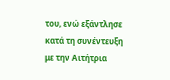του, ενώ εξάντλησε κατά τη συνέντευξη με την Αιτήτρια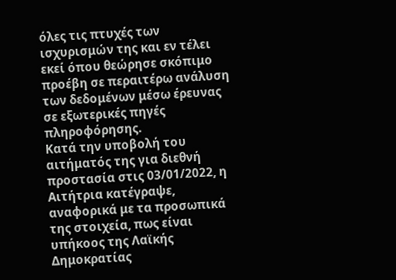όλες τις πτυχές των ισχυρισμών της και εν τέλει εκεί όπου θεώρησε σκόπιμο προέβη σε περαιτέρω ανάλυση των δεδομένων μέσω έρευνας σε εξωτερικές πηγές πληροφόρησης.
Κατά την υποβολή του αιτήματός της για διεθνή προστασία στις 03/01/2022, η Αιτήτρια κατέγραψε, αναφορικά με τα προσωπικά της στοιχεία, πως είναι υπήκοος της Λαϊκής Δημοκρατίας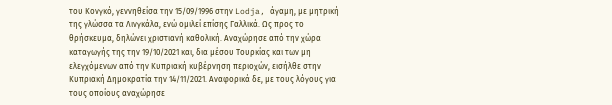του Κονγκό, γεννηθείσα την 15/09/1996 στην Lodja, άγαμη, με μητρική της γλώσσα τα Λινγκάλα, ενώ ομιλεί επίσης Γαλλικά. Ως προς το θρήσκευμα, δηλώνει χριστιανή καθολική. Αναχώρησε από την χώρα καταγωγής της την 19/10/2021 και, δια μέσου Τουρκίας και των μη ελεγχόμενων από την Κυπριακή κυβέρνηση περιοχών, εισήλθε στην Κυπριακή Δημοκρατία την 14/11/2021. Αναφορικά δε, με τους λόγους για τους οποίους αναχώρησε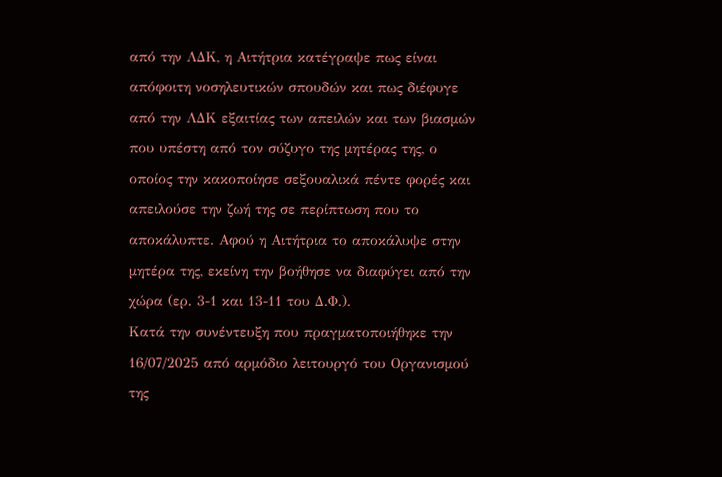από την ΛΔΚ, η Αιτήτρια κατέγραψε πως είναι απόφοιτη νοσηλευτικών σπουδών και πως διέφυγε από την ΛΔΚ εξαιτίας των απειλών και των βιασμών που υπέστη από τον σύζυγο της μητέρας της, ο οποίος την κακοποίησε σεξουαλικά πέντε φορές και απειλούσε την ζωή της σε περίπτωση που το αποκάλυπτε. Αφού η Αιτήτρια το αποκάλυψε στην μητέρα της, εκείνη την βοήθησε να διαφύγει από την χώρα (ερ. 3-1 και 13-11 του Δ.Φ.).
Κατά την συνέντευξη που πραγματοποιήθηκε την 16/07/2025 από αρμόδιο λειτουργό του Οργανισμού της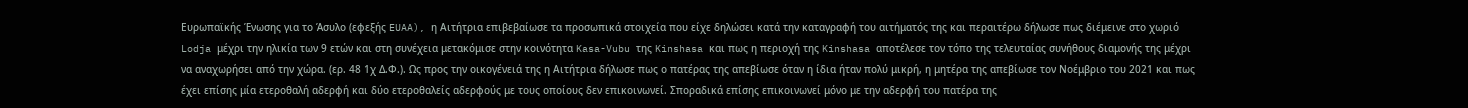Ευρωπαϊκής Ένωσης για το Άσυλο (εφεξής EUAA), η Αιτήτρια επιβεβαίωσε τα προσωπικά στοιχεία που είχε δηλώσει κατά την καταγραφή του αιτήματός της και περαιτέρω δήλωσε πως διέμεινε στο χωριό Lodja μέχρι την ηλικία των 9 ετών και στη συνέχεια μετακόμισε στην κοινότητα Kasa-Vubu της Kinshasa και πως η περιοχή της Kinshasa αποτέλεσε τον τόπο της τελευταίας συνήθους διαμονής της μέχρι να αναχωρήσει από την χώρα. (ερ. 48 1χ Δ.Φ.). Ως προς την οικογένειά της η Αιτήτρια δήλωσε πως ο πατέρας της απεβίωσε όταν η ίδια ήταν πολύ μικρή, η μητέρα της απεβίωσε τον Νοέμβριο του 2021 και πως έχει επίσης μία ετεροθαλή αδερφή και δύο ετεροθαλείς αδερφούς με τους οποίους δεν επικοινωνεί. Σποραδικά επίσης επικοινωνεί μόνο με την αδερφή του πατέρα της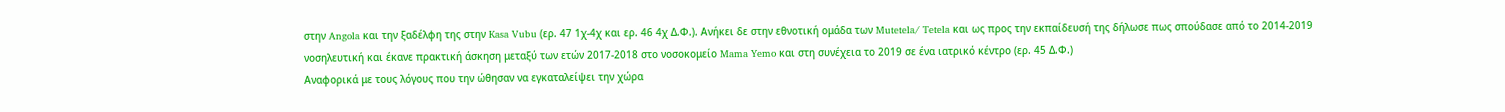στην Angola και την ξαδέλφη της στην Kasa Vubu (ερ. 47 1χ-4χ και ερ. 46 4χ Δ.Φ.). Ανήκει δε στην εθνοτική ομάδα των Mutetela/ Tetela και ως προς την εκπαίδευσή της δήλωσε πως σπούδασε από το 2014-2019 νοσηλευτική και έκανε πρακτική άσκηση μεταξύ των ετών 2017-2018 στο νοσοκομείο Mama Yemo και στη συνέχεια το 2019 σε ένα ιατρικό κέντρο (ερ. 45 Δ.Φ.)
Αναφορικά με τους λόγους που την ώθησαν να εγκαταλείψει την χώρα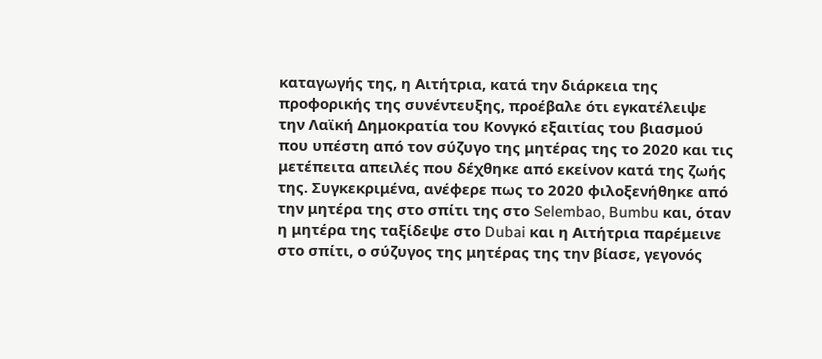καταγωγής της, η Αιτήτρια, κατά την διάρκεια της προφορικής της συνέντευξης, προέβαλε ότι εγκατέλειψε την Λαϊκή Δημοκρατία του Κονγκό εξαιτίας του βιασμού που υπέστη από τον σύζυγο της μητέρας της το 2020 και τις μετέπειτα απειλές που δέχθηκε από εκείνον κατά της ζωής της. Συγκεκριμένα, ανέφερε πως το 2020 φιλοξενήθηκε από την μητέρα της στο σπίτι της στο Selembao, Bumbu και, όταν η μητέρα της ταξίδεψε στο Dubai και η Αιτήτρια παρέμεινε στο σπίτι, ο σύζυγος της μητέρας της την βίασε, γεγονός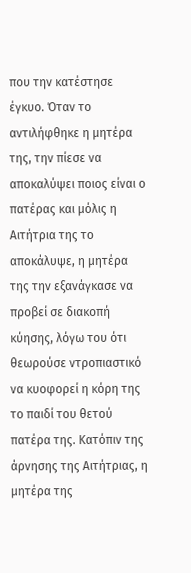που την κατέστησε έγκυο. Όταν το αντιλήφθηκε η μητέρα της, την πίεσε να αποκαλύψει ποιος είναι ο πατέρας και μόλις η Αιτήτρια της το αποκάλυψε, η μητέρα της την εξανάγκασε να προβεί σε διακοπή κύησης, λόγω του ότι θεωρούσε ντροπιαστικό να κυοφορεί η κόρη της το παιδί του θετού πατέρα της. Κατόπιν της άρνησης της Αιτήτριας, η μητέρα της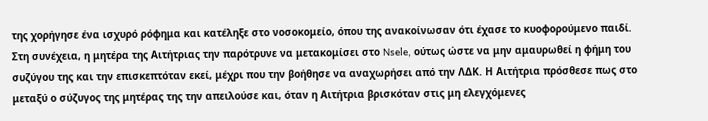της χορήγησε ένα ισχυρό ρόφημα και κατέληξε στο νοσοκομείο, όπου της ανακοίνωσαν ότι έχασε το κυοφορούμενο παιδί. Στη συνέχεια, η μητέρα της Αιτήτριας την παρότρυνε να μετακομίσει στο Nsele, ούτως ώστε να μην αμαυρωθεί η φήμη του συζύγου της και την επισκεπτόταν εκεί, μέχρι που την βοήθησε να αναχωρήσει από την ΛΔΚ. Η Αιτήτρια πρόσθεσε πως στο μεταξύ ο σύζυγος της μητέρας της την απειλούσε και, όταν η Αιτήτρια βρισκόταν στις μη ελεγχόμενες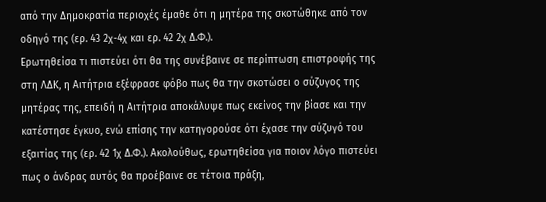από την Δημοκρατία περιοχές έμαθε ότι η μητέρα της σκοτώθηκε από τον οδηγό της (ερ. 43 2χ-4χ και ερ. 42 2χ Δ.Φ.).
Ερωτηθείσα τι πιστεύει ότι θα της συνέβαινε σε περίπτωση επιστροφής της στη ΛΔΚ, η Αιτήτρια εξέφρασε φόβο πως θα την σκοτώσει ο σύζυγος της μητέρας της, επειδή η Αιτήτρια αποκάλυψε πως εκείνος την βίασε και την κατέστησε έγκυο, ενώ επίσης την κατηγορούσε ότι έχασε την σύζυγό του εξαιτίας της (ερ. 42 1χ Δ.Φ.). Ακολούθως, ερωτηθείσα για ποιον λόγο πιστεύει πως ο άνδρας αυτός θα προέβαινε σε τέτοια πράξη,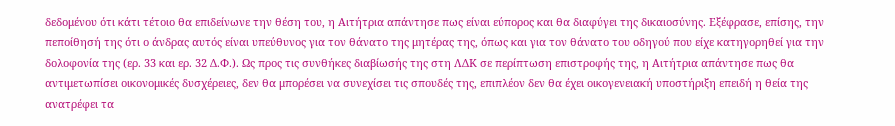δεδομένου ότι κάτι τέτοιο θα επιδείνωνε την θέση του, η Αιτήτρια απάντησε πως είναι εύπορος και θα διαφύγει της δικαιοσύνης. Εξέφρασε, επίσης, την πεποίθησή της ότι ο άνδρας αυτός είναι υπεύθυνος για τον θάνατο της μητέρας της, όπως και για τον θάνατο του οδηγού που είχε κατηγορηθεί για την δολοφονία της (ερ. 33 και ερ. 32 Δ.Φ.). Ως προς τις συνθήκες διαβίωσής της στη ΛΔΚ σε περίπτωση επιστροφής της, η Αιτήτρια απάντησε πως θα αντιμετωπίσει οικονομικές δυσχέρειες, δεν θα μπορέσει να συνεχίσει τις σπουδές της, επιπλέον δεν θα έχει οικογενειακή υποστήριξη επειδή η θεία της ανατρέφει τα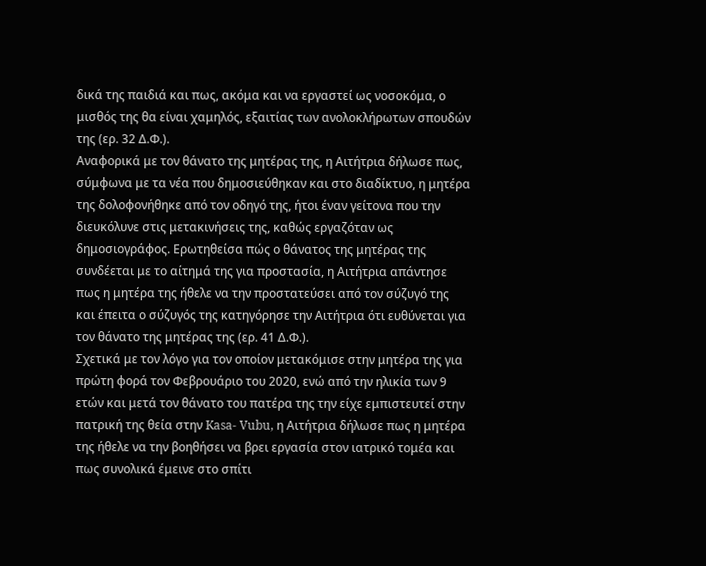δικά της παιδιά και πως, ακόμα και να εργαστεί ως νοσοκόμα, ο μισθός της θα είναι χαμηλός, εξαιτίας των ανολοκλήρωτων σπουδών της (ερ. 32 Δ.Φ.).
Αναφορικά με τον θάνατο της μητέρας της, η Αιτήτρια δήλωσε πως, σύμφωνα με τα νέα που δημοσιεύθηκαν και στο διαδίκτυο, η μητέρα της δολοφονήθηκε από τον οδηγό της, ήτοι έναν γείτονα που την διευκόλυνε στις μετακινήσεις της, καθώς εργαζόταν ως δημοσιογράφος. Ερωτηθείσα πώς ο θάνατος της μητέρας της συνδέεται με το αίτημά της για προστασία, η Αιτήτρια απάντησε πως η μητέρα της ήθελε να την προστατεύσει από τον σύζυγό της και έπειτα ο σύζυγός της κατηγόρησε την Αιτήτρια ότι ευθύνεται για τον θάνατο της μητέρας της (ερ. 41 Δ.Φ.).
Σχετικά με τον λόγο για τον οποίον μετακόμισε στην μητέρα της για πρώτη φορά τον Φεβρουάριο του 2020, ενώ από την ηλικία των 9 ετών και μετά τον θάνατο του πατέρα της την είχε εμπιστευτεί στην πατρική της θεία στην Kasa- Vubu, η Αιτήτρια δήλωσε πως η μητέρα της ήθελε να την βοηθήσει να βρει εργασία στον ιατρικό τομέα και πως συνολικά έμεινε στο σπίτι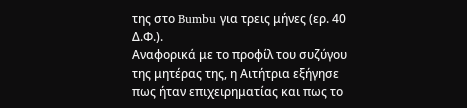της στο Bumbu για τρεις μήνες (ερ. 40 Δ.Φ.).
Αναφορικά με το προφίλ του συζύγου της μητέρας της, η Αιτήτρια εξήγησε πως ήταν επιχειρηματίας και πως το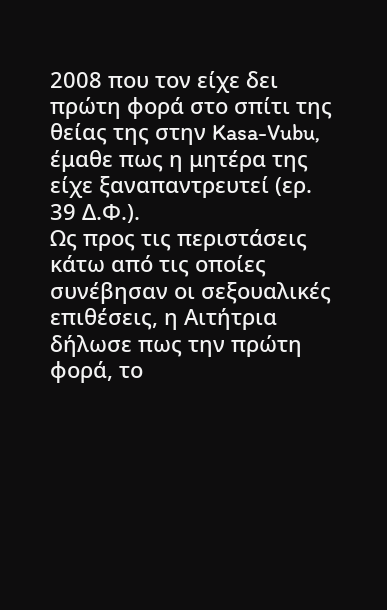2008 που τον είχε δει πρώτη φορά στο σπίτι της θείας της στην Kasa-Vubu, έμαθε πως η μητέρα της είχε ξαναπαντρευτεί (ερ. 39 Δ.Φ.).
Ως προς τις περιστάσεις κάτω από τις οποίες συνέβησαν οι σεξουαλικές επιθέσεις, η Αιτήτρια δήλωσε πως την πρώτη φορά, το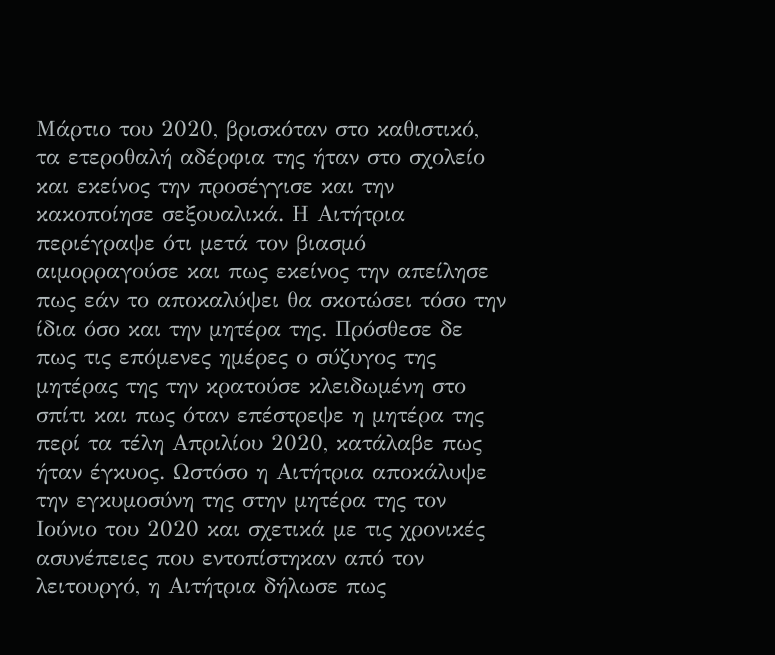Μάρτιο του 2020, βρισκόταν στο καθιστικό, τα ετεροθαλή αδέρφια της ήταν στο σχολείο και εκείνος την προσέγγισε και την κακοποίησε σεξουαλικά. Η Αιτήτρια περιέγραψε ότι μετά τον βιασμό αιμορραγούσε και πως εκείνος την απείλησε πως εάν το αποκαλύψει θα σκοτώσει τόσο την ίδια όσο και την μητέρα της. Πρόσθεσε δε πως τις επόμενες ημέρες ο σύζυγος της μητέρας της την κρατούσε κλειδωμένη στο σπίτι και πως όταν επέστρεψε η μητέρα της περί τα τέλη Απριλίου 2020, κατάλαβε πως ήταν έγκυος. Ωστόσο η Αιτήτρια αποκάλυψε την εγκυμοσύνη της στην μητέρα της τον Ιούνιο του 2020 και σχετικά με τις χρονικές ασυνέπειες που εντοπίστηκαν από τον λειτουργό, η Αιτήτρια δήλωσε πως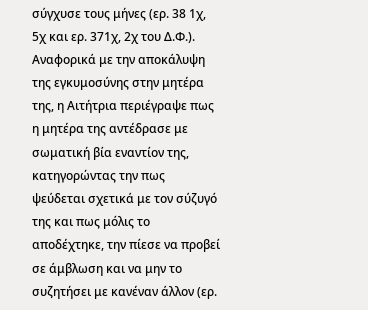σύγχυσε τους μήνες (ερ. 38 1χ, 5χ και ερ. 371χ, 2χ του Δ.Φ.).
Αναφορικά με την αποκάλυψη της εγκυμοσύνης στην μητέρα της, η Αιτήτρια περιέγραψε πως η μητέρα της αντέδρασε με σωματική βία εναντίον της, κατηγορώντας την πως ψεύδεται σχετικά με τον σύζυγό της και πως μόλις το αποδέχτηκε, την πίεσε να προβεί σε άμβλωση και να μην το συζητήσει με κανέναν άλλον (ερ.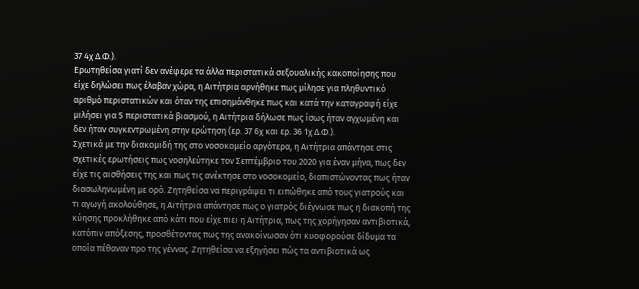37 4χ Δ.Φ.).
Ερωτηθείσα γιατί δεν ανέφερε τα άλλα περιστατικά σεξουαλικής κακοποίησης που είχε δηλώσει πως έλαβαν χώρα, η Αιτήτρια αρνήθηκε πως μίλησε για πληθυντικό αριθμό περιστατικών και όταν της επισημάνθηκε πως και κατά την καταγραφή είχε μιλήσει για 5 περιστατικά βιασμού, η Αιτήτρια δήλωσε πως ίσως ήταν αγχωμένη και δεν ήταν συγκεντρωμένη στην ερώτηση (ερ. 37 6χ και ερ. 36 1χ Δ.Φ.).
Σχετικά με την διακομιδή της στο νοσοκομείο αργότερα, η Αιτήτρια απάντησε στις σχετικές ερωτήσεις πως νοσηλεύτηκε τον Σεπτέμβριο του 2020 για έναν μήνα, πως δεν είχε τις αισθήσεις της και πως τις ανέκτησε στο νοσοκομείο, διαπιστώνοντας πως ήταν διασωληνωμένη με ορό. Ζητηθείσα να περιγράψει τι ειπώθηκε από τους γιατρούς και τι αγωγή ακολούθησε, η Αιτήτρια απάντησε πως ο γιατρός διέγνωσε πως η διακοπή της κύησης προκλήθηκε από κάτι που είχε πιει η Αιτήτρια, πως της χορήγησαν αντιβιοτικά, κατόπιν απόξεσης, προσθέτοντας πως της ανακοίνωσαν ότι κυοφορούσε δίδυμα τα οποία πέθαναν προ της γέννας. Ζητηθείσα να εξηγήσει πώς τα αντιβιοτικά ως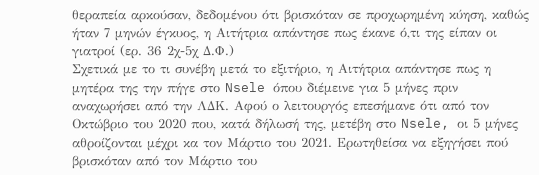θεραπεία αρκούσαν, δεδομένου ότι βρισκόταν σε προχωρημένη κύηση, καθώς ήταν 7 μηνών έγκυος, η Αιτήτρια απάντησε πως έκανε ό,τι της είπαν οι γιατροί (ερ. 36 2χ-5χ Δ.Φ.)
Σχετικά με το τι συνέβη μετά το εξιτήριο, η Αιτήτρια απάντησε πως η μητέρα της την πήγε στο Nsele όπου διέμεινε για 5 μήνες πριν αναχωρήσει από την ΛΔΚ. Αφού ο λειτουργός επεσήμανε ότι από τον Οκτώβριο του 2020 που, κατά δήλωσή της, μετέβη στο Nsele, οι 5 μήνες αθροίζονται μέχρι κα τον Μάρτιο του 2021. Ερωτηθείσα να εξηγήσει πού βρισκόταν από τον Μάρτιο του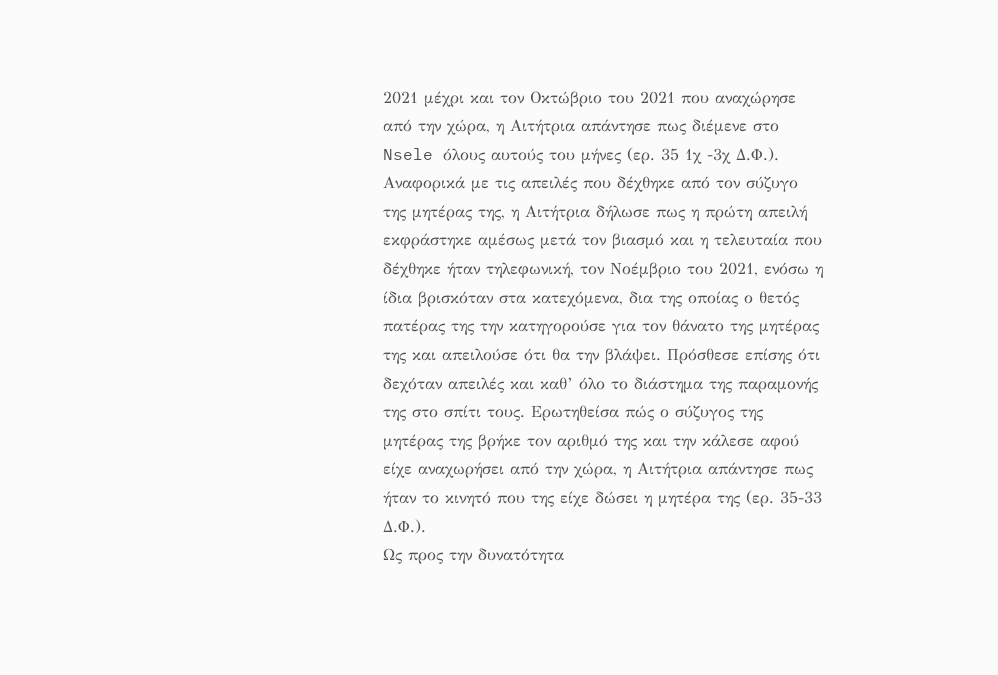2021 μέχρι και τον Οκτώβριο του 2021 που αναχώρησε από την χώρα, η Αιτήτρια απάντησε πως διέμενε στο Nsele όλους αυτούς του μήνες (ερ. 35 1χ -3χ Δ.Φ.).
Αναφορικά με τις απειλές που δέχθηκε από τον σύζυγο της μητέρας της, η Αιτήτρια δήλωσε πως η πρώτη απειλή εκφράστηκε αμέσως μετά τον βιασμό και η τελευταία που δέχθηκε ήταν τηλεφωνική, τον Νοέμβριο του 2021, ενόσω η ίδια βρισκόταν στα κατεχόμενα, δια της οποίας ο θετός πατέρας της την κατηγορούσε για τον θάνατο της μητέρας της και απειλούσε ότι θα την βλάψει. Πρόσθεσε επίσης ότι δεχόταν απειλές και καθ’ όλο το διάστημα της παραμονής της στο σπίτι τους. Ερωτηθείσα πώς ο σύζυγος της μητέρας της βρήκε τον αριθμό της και την κάλεσε αφού είχε αναχωρήσει από την χώρα, η Αιτήτρια απάντησε πως ήταν το κινητό που της είχε δώσει η μητέρα της (ερ. 35-33 Δ.Φ.).
Ως προς την δυνατότητα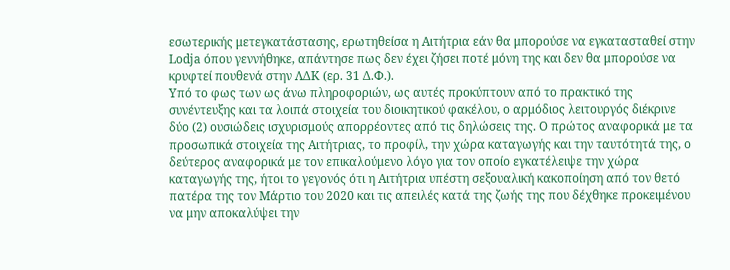εσωτερικής μετεγκατάστασης, ερωτηθείσα η Αιτήτρια εάν θα μπορούσε να εγκατασταθεί στην Lodja όπου γεννήθηκε, απάντησε πως δεν έχει ζήσει ποτέ μόνη της και δεν θα μπορούσε να κρυφτεί πουθενά στην ΛΔΚ (ερ. 31 Δ.Φ.).
Υπό το φως των ως άνω πληροφοριών, ως αυτές προκύπτουν από το πρακτικό της συνέντευξης και τα λοιπά στοιχεία του διοικητικού φακέλου, ο αρμόδιος λειτουργός διέκρινε δύο (2) ουσιώδεις ισχυρισμούς απορρέοντες από τις δηλώσεις της. Ο πρώτος αναφορικά με τα προσωπικά στοιχεία της Αιτήτριας, το προφίλ, την χώρα καταγωγής και την ταυτότητά της, ο δεύτερος αναφορικά με τον επικαλούμενο λόγο για τον οποίο εγκατέλειψε την χώρα καταγωγής της, ήτοι το γεγονός ότι η Αιτήτρια υπέστη σεξουαλική κακοποίηση από τον θετό πατέρα της τον Μάρτιο του 2020 και τις απειλές κατά της ζωής της που δέχθηκε προκειμένου να μην αποκαλύψει την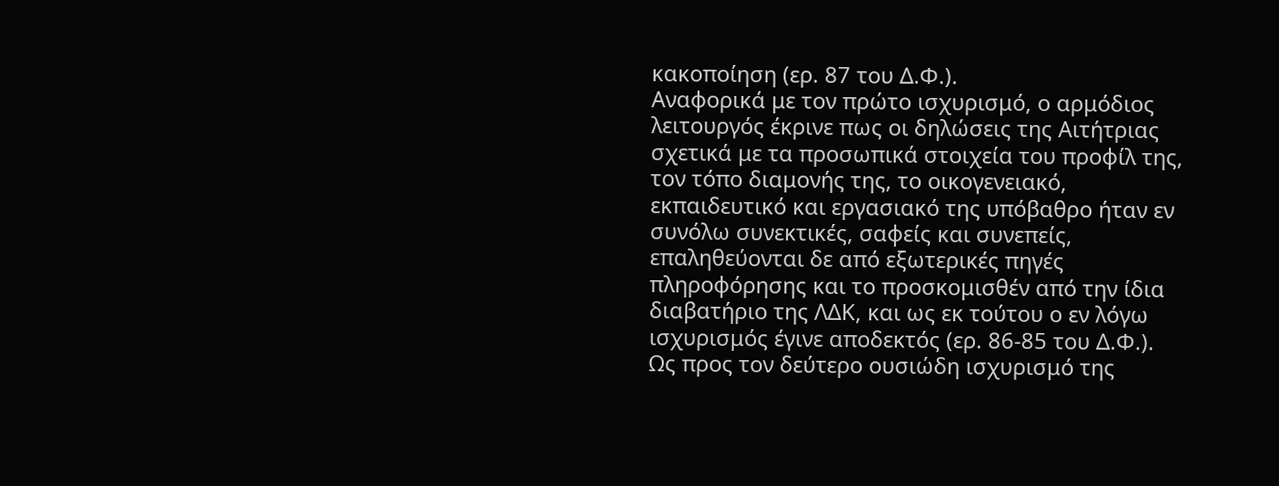κακοποίηση (ερ. 87 του Δ.Φ.).
Αναφορικά με τον πρώτο ισχυρισμό, ο αρμόδιος λειτουργός έκρινε πως οι δηλώσεις της Αιτήτριας σχετικά με τα προσωπικά στοιχεία του προφίλ της, τον τόπο διαμονής της, το οικογενειακό, εκπαιδευτικό και εργασιακό της υπόβαθρο ήταν εν συνόλω συνεκτικές, σαφείς και συνεπείς, επαληθεύονται δε από εξωτερικές πηγές πληροφόρησης και το προσκομισθέν από την ίδια διαβατήριο της ΛΔΚ, και ως εκ τούτου ο εν λόγω ισχυρισμός έγινε αποδεκτός (ερ. 86-85 του Δ.Φ.).
Ως προς τον δεύτερο ουσιώδη ισχυρισμό της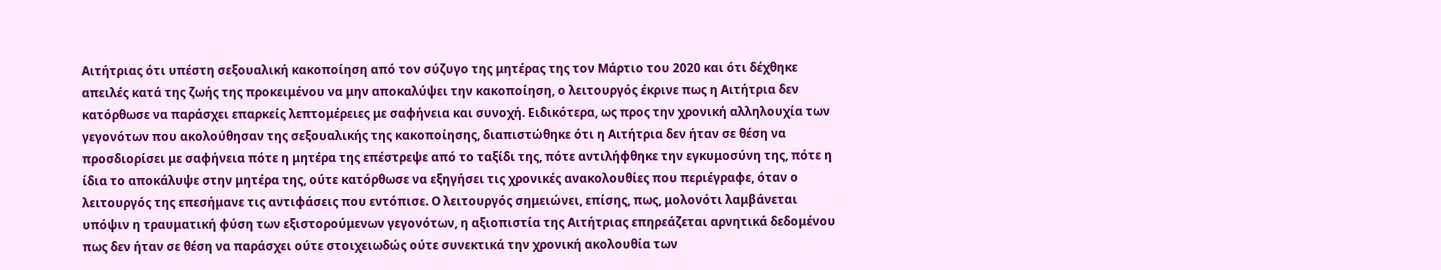Αιτήτριας ότι υπέστη σεξουαλική κακοποίηση από τον σύζυγο της μητέρας της τον Μάρτιο του 2020 και ότι δέχθηκε απειλές κατά της ζωής της προκειμένου να μην αποκαλύψει την κακοποίηση, ο λειτουργός έκρινε πως η Αιτήτρια δεν κατόρθωσε να παράσχει επαρκείς λεπτομέρειες με σαφήνεια και συνοχή. Ειδικότερα, ως προς την χρονική αλληλουχία των γεγονότων που ακολούθησαν της σεξουαλικής της κακοποίησης, διαπιστώθηκε ότι η Αιτήτρια δεν ήταν σε θέση να προσδιορίσει με σαφήνεια πότε η μητέρα της επέστρεψε από το ταξίδι της, πότε αντιλήφθηκε την εγκυμοσύνη της, πότε η ίδια το αποκάλυψε στην μητέρα της, ούτε κατόρθωσε να εξηγήσει τις χρονικές ανακολουθίες που περιέγραφε, όταν ο λειτουργός της επεσήμανε τις αντιφάσεις που εντόπισε. Ο λειτουργός σημειώνει, επίσης, πως, μολονότι λαμβάνεται υπόψιν η τραυματική φύση των εξιστορούμενων γεγονότων, η αξιοπιστία της Αιτήτριας επηρεάζεται αρνητικά δεδομένου πως δεν ήταν σε θέση να παράσχει ούτε στοιχειωδώς ούτε συνεκτικά την χρονική ακολουθία των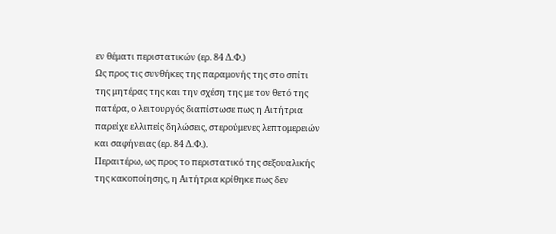εν θέματι περιστατικών (ερ. 84 Δ.Φ.)
Ως προς τις συνθήκες της παραμονής της στο σπίτι της μητέρας της και την σχέση της με τον θετό της πατέρα, ο λειτουργός διαπίστωσε πως η Αιτήτρια παρείχε ελλιπείς δηλώσεις, στερούμενες λεπτομερειών και σαφήνειας (ερ. 84 Δ.Φ.).
Περαιτέρω, ως προς το περιστατικό της σεξουαλικής της κακοποίησης, η Αιτήτρια κρίθηκε πως δεν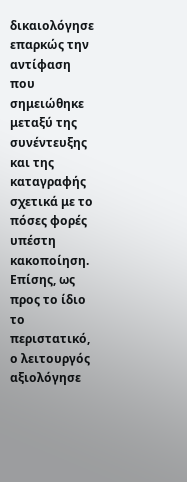δικαιολόγησε επαρκώς την αντίφαση που σημειώθηκε μεταξύ της συνέντευξης και της καταγραφής σχετικά με το πόσες φορές υπέστη κακοποίηση. Επίσης, ως προς το ίδιο το περιστατικό, ο λειτουργός αξιολόγησε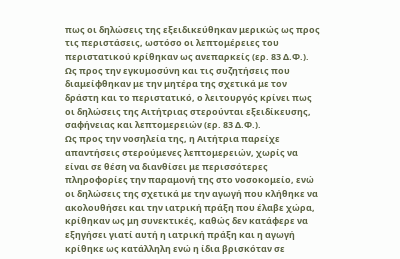πως οι δηλώσεις της εξειδικεύθηκαν μερικώς ως προς τις περιστάσεις, ωστόσο οι λεπτομέρειες του περιστατικού κρίθηκαν ως ανεπαρκείς (ερ. 83 Δ.Φ.).
Ως προς την εγκυμοσύνη και τις συζητήσεις που διαμείφθηκαν με την μητέρα της σχετικά με τον δράστη και το περιστατικό, ο λειτουργός κρίνει πως οι δηλώσεις της Αιτήτριας στερούνται εξειδίκευσης, σαφήνειας και λεπτομερειών (ερ. 83 Δ.Φ.).
Ως προς την νοσηλεία της, η Αιτήτρια παρείχε απαντήσεις στερούμενες λεπτομερειών, χωρίς να είναι σε θέση να διανθίσει με περισσότερες πληροφορίες την παραμονή της στο νοσοκομείο, ενώ οι δηλώσεις της σχετικά με την αγωγή που κλήθηκε να ακολουθήσει και την ιατρική πράξη που έλαβε χώρα, κρίθηκαν ως μη συνεκτικές, καθώς δεν κατάφερε να εξηγήσει γιατί αυτή η ιατρική πράξη και η αγωγή κρίθηκε ως κατάλληλη ενώ η ίδια βρισκόταν σε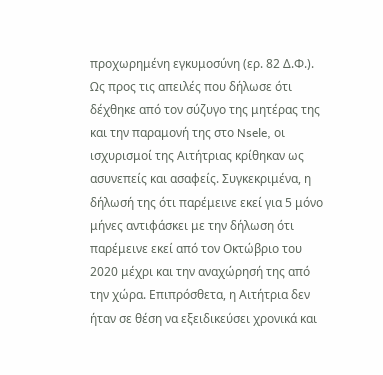προχωρημένη εγκυμοσύνη (ερ. 82 Δ.Φ.).
Ως προς τις απειλές που δήλωσε ότι δέχθηκε από τον σύζυγο της μητέρας της και την παραμονή της στο Nsele, οι ισχυρισμοί της Αιτήτριας κρίθηκαν ως ασυνεπείς και ασαφείς. Συγκεκριμένα, η δήλωσή της ότι παρέμεινε εκεί για 5 μόνο μήνες αντιφάσκει με την δήλωση ότι παρέμεινε εκεί από τον Οκτώβριο του 2020 μέχρι και την αναχώρησή της από την χώρα. Επιπρόσθετα, η Αιτήτρια δεν ήταν σε θέση να εξειδικεύσει χρονικά και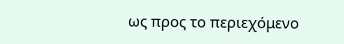ως προς το περιεχόμενο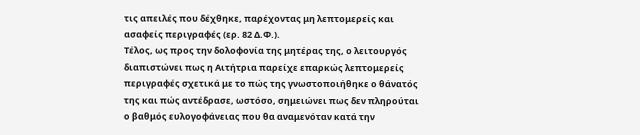τις απειλές που δέχθηκε, παρέχοντας μη λεπτομερείς και ασαφείς περιγραφές (ερ. 82 Δ.Φ.).
Τέλος, ως προς την δολοφονία της μητέρας της, ο λειτουργός διαπιστώνει πως η Αιτήτρια παρείχε επαρκώς λεπτομερείς περιγραφές σχετικά με το πώς της γνωστοποιήθηκε ο θάνατός της και πώς αντέδρασε, ωστόσο, σημειώνει πως δεν πληρούται ο βαθμός ευλογοφάνειας που θα αναμενόταν κατά την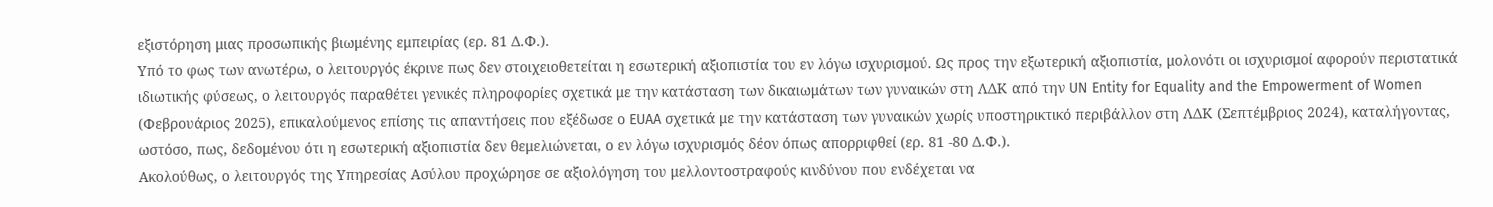εξιστόρηση μιας προσωπικής βιωμένης εμπειρίας (ερ. 81 Δ.Φ.).
Υπό το φως των ανωτέρω, ο λειτουργός έκρινε πως δεν στοιχειοθετείται η εσωτερική αξιοπιστία του εν λόγω ισχυρισμού. Ως προς την εξωτερική αξιοπιστία, μολονότι οι ισχυρισμοί αφορούν περιστατικά ιδιωτικής φύσεως, ο λειτουργός παραθέτει γενικές πληροφορίες σχετικά με την κατάσταση των δικαιωμάτων των γυναικών στη ΛΔΚ από την UN Entity for Equality and the Empowerment of Women (Φεβρουάριος 2025), επικαλούμενος επίσης τις απαντήσεις που εξέδωσε ο EUAA σχετικά με την κατάσταση των γυναικών χωρίς υποστηρικτικό περιβάλλον στη ΛΔΚ (Σεπτέμβριος 2024), καταλήγοντας, ωστόσο, πως, δεδομένου ότι η εσωτερική αξιοπιστία δεν θεμελιώνεται, ο εν λόγω ισχυρισμός δέον όπως απορριφθεί (ερ. 81 -80 Δ.Φ.).
Ακολούθως, ο λειτουργός της Υπηρεσίας Ασύλου προχώρησε σε αξιολόγηση του μελλοντοστραφούς κινδύνου που ενδέχεται να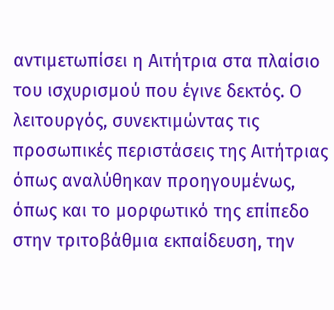αντιμετωπίσει η Αιτήτρια στα πλαίσιο του ισχυρισμού που έγινε δεκτός. Ο λειτουργός, συνεκτιμώντας τις προσωπικές περιστάσεις της Αιτήτριας όπως αναλύθηκαν προηγουμένως, όπως και το μορφωτικό της επίπεδο στην τριτοβάθμια εκπαίδευση, την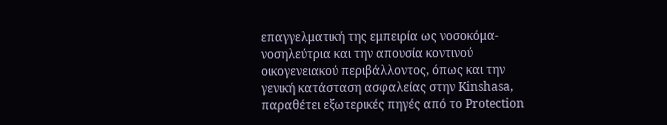επαγγελματική της εμπειρία ως νοσοκόμα-νοσηλεύτρια και την απουσία κοντινού οικογενειακού περιβάλλοντος, όπως και την γενική κατάσταση ασφαλείας στην Kinshasa, παραθέτει εξωτερικές πηγές από το Protection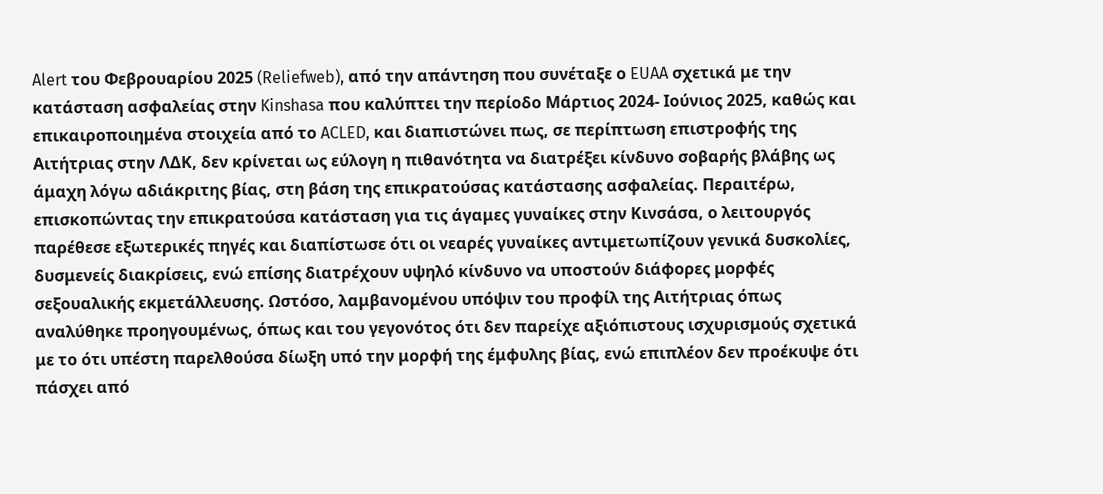Alert του Φεβρουαρίου 2025 (Reliefweb), από την απάντηση που συνέταξε ο EUAA σχετικά με την κατάσταση ασφαλείας στην Kinshasa που καλύπτει την περίοδο Μάρτιος 2024- Ιούνιος 2025, καθώς και επικαιροποιημένα στοιχεία από το ACLED, και διαπιστώνει πως, σε περίπτωση επιστροφής της Αιτήτριας στην ΛΔΚ, δεν κρίνεται ως εύλογη η πιθανότητα να διατρέξει κίνδυνο σοβαρής βλάβης ως άμαχη λόγω αδιάκριτης βίας, στη βάση της επικρατούσας κατάστασης ασφαλείας. Περαιτέρω, επισκοπώντας την επικρατούσα κατάσταση για τις άγαμες γυναίκες στην Κινσάσα, ο λειτουργός παρέθεσε εξωτερικές πηγές και διαπίστωσε ότι οι νεαρές γυναίκες αντιμετωπίζουν γενικά δυσκολίες, δυσμενείς διακρίσεις, ενώ επίσης διατρέχουν υψηλό κίνδυνο να υποστούν διάφορες μορφές σεξουαλικής εκμετάλλευσης. Ωστόσο, λαμβανομένου υπόψιν του προφίλ της Αιτήτριας όπως αναλύθηκε προηγουμένως, όπως και του γεγονότος ότι δεν παρείχε αξιόπιστους ισχυρισμούς σχετικά με το ότι υπέστη παρελθούσα δίωξη υπό την μορφή της έμφυλης βίας, ενώ επιπλέον δεν προέκυψε ότι πάσχει από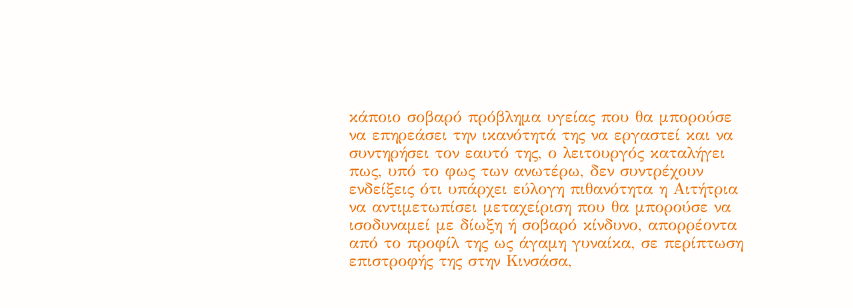κάποιο σοβαρό πρόβλημα υγείας που θα μπορούσε να επηρεάσει την ικανότητά της να εργαστεί και να συντηρήσει τον εαυτό της, ο λειτουργός καταλήγει πως, υπό το φως των ανωτέρω, δεν συντρέχουν ενδείξεις ότι υπάρχει εύλογη πιθανότητα η Αιτήτρια να αντιμετωπίσει μεταχείριση που θα μπορούσε να ισοδυναμεί με δίωξη ή σοβαρό κίνδυνο, απορρέοντα από το προφίλ της ως άγαμη γυναίκα, σε περίπτωση επιστροφής της στην Κινσάσα,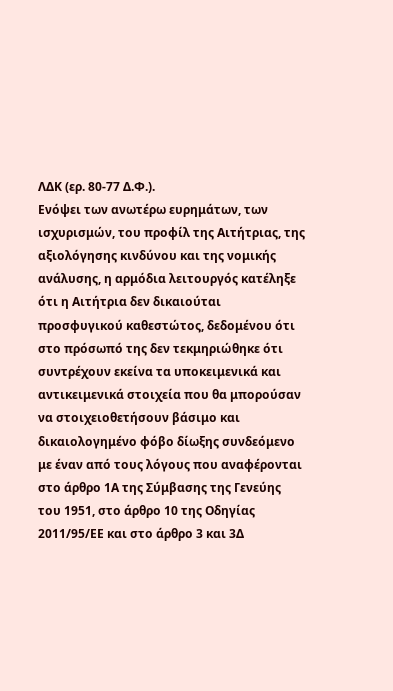ΛΔΚ (ερ. 80-77 Δ.Φ.).
Ενόψει των ανωτέρω ευρημάτων, των ισχυρισμών, του προφίλ της Αιτήτριας, της αξιολόγησης κινδύνου και της νομικής ανάλυσης, η αρμόδια λειτουργός κατέληξε ότι η Αιτήτρια δεν δικαιούται προσφυγικού καθεστώτος, δεδομένου ότι στο πρόσωπό της δεν τεκμηριώθηκε ότι συντρέχουν εκείνα τα υποκειμενικά και αντικειμενικά στοιχεία που θα μπορούσαν να στοιχειοθετήσουν βάσιμο και δικαιολογημένο φόβο δίωξης συνδεόμενο με έναν από τους λόγους που αναφέρονται στο άρθρο 1Α της Σύμβασης της Γενεύης του 1951, στο άρθρο 10 της Οδηγίας 2011/95/ΕΕ και στο άρθρο 3 και 3Δ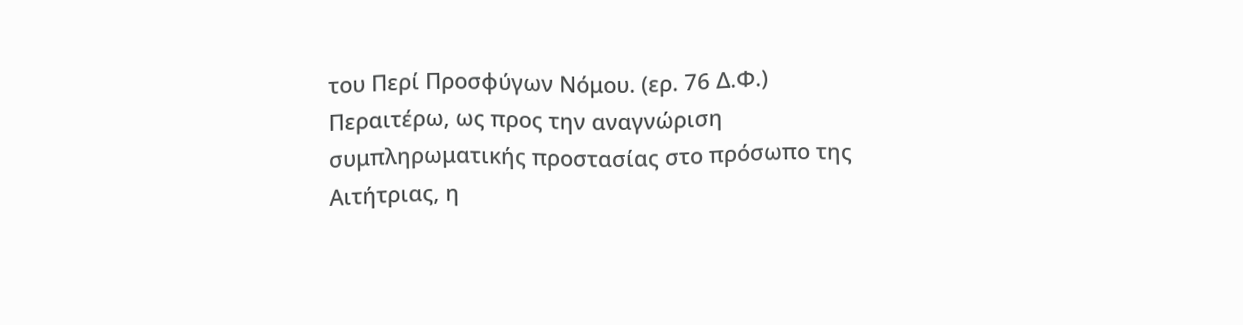του Περί Προσφύγων Νόμου. (ερ. 76 Δ.Φ.)
Περαιτέρω, ως προς την αναγνώριση συμπληρωματικής προστασίας στο πρόσωπο της Αιτήτριας, η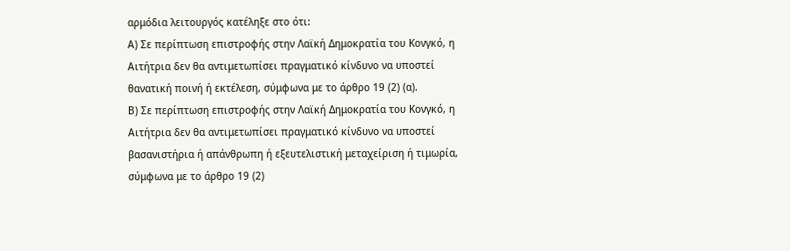αρμόδια λειτουργός κατέληξε στο ότι:
Α) Σε περίπτωση επιστροφής στην Λαϊκή Δημοκρατία του Κονγκό, η Αιτήτρια δεν θα αντιμετωπίσει πραγματικό κίνδυνο να υποστεί θανατική ποινή ή εκτέλεση, σύμφωνα με το άρθρο 19 (2) (α).
Β) Σε περίπτωση επιστροφής στην Λαϊκή Δημοκρατία του Κονγκό, η Αιτήτρια δεν θα αντιμετωπίσει πραγματικό κίνδυνο να υποστεί βασανιστήρια ή απάνθρωπη ή εξευτελιστική μεταχείριση ή τιμωρία, σύμφωνα με το άρθρο 19 (2)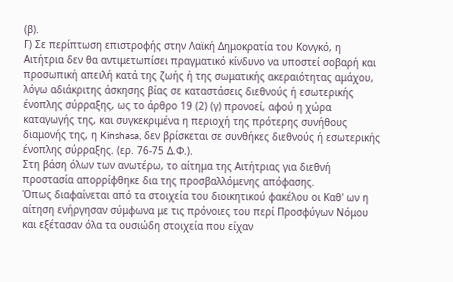(β).
Γ) Σε περίπτωση επιστροφής στην Λαϊκή Δημοκρατία του Κονγκό, η Αιτήτρια δεν θα αντιμετωπίσει πραγματικό κίνδυνο να υποστεί σοβαρή και προσωπική απειλή κατά της ζωής ή της σωματικής ακεραιότητας αμάχου, λόγω αδιάκριτης άσκησης βίας σε καταστάσεις διεθνούς ή εσωτερικής ένοπλης σύρραξης, ως το άρθρο 19 (2) (γ) προνοεί, αφού η χώρα καταγωγής της, και συγκεκριμένα η περιοχή της πρότερης συνήθους διαμονής της, η Kinshasa, δεν βρίσκεται σε συνθήκες διεθνούς ή εσωτερικής ένοπλης σύρραξης. (ερ. 76-75 Δ.Φ.).
Στη βάση όλων των ανωτέρω, το αίτημα της Αιτήτριας για διεθνή προστασία απορρίφθηκε δια της προσβαλλόμενης απόφασης.
Όπως διαφαίνεται από τα στοιχεία του διοικητικού φακέλου οι Καθ' ων η αίτηση ενήργησαν σύμφωνα με τις πρόνοιες του περί Προσφύγων Νόμου και εξέτασαν όλα τα ουσιώδη στοιχεία που είχαν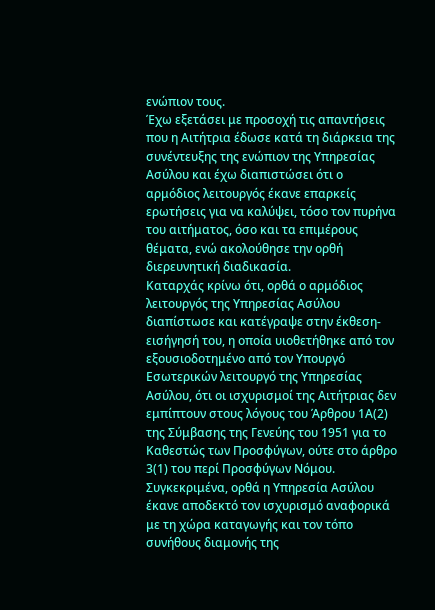ενώπιον τους.
Έχω εξετάσει με προσοχή τις απαντήσεις που η Αιτήτρια έδωσε κατά τη διάρκεια της συνέντευξης της ενώπιον της Υπηρεσίας Ασύλου και έχω διαπιστώσει ότι ο αρμόδιος λειτουργός έκανε επαρκείς ερωτήσεις για να καλύψει, τόσο τον πυρήνα του αιτήματος, όσο και τα επιμέρους θέματα, ενώ ακολούθησε την ορθή διερευνητική διαδικασία.
Καταρχάς κρίνω ότι, ορθά ο αρμόδιος λειτουργός της Υπηρεσίας Ασύλου διαπίστωσε και κατέγραψε στην έκθεση-εισήγησή του, η οποία υιοθετήθηκε από τον εξουσιοδοτημένο από τον Υπουργό Εσωτερικών λειτουργό της Υπηρεσίας Ασύλου, ότι οι ισχυρισμοί της Αιτήτριας δεν εμπίπτουν στους λόγους του Άρθρου 1Α(2) της Σύμβασης της Γενεύης του 1951 για το Καθεστώς των Προσφύγων, ούτε στο άρθρο 3(1) του περί Προσφύγων Νόμου.
Συγκεκριμένα, ορθά η Υπηρεσία Ασύλου έκανε αποδεκτό τον ισχυρισμό αναφορικά με τη χώρα καταγωγής και τον τόπο συνήθους διαμονής της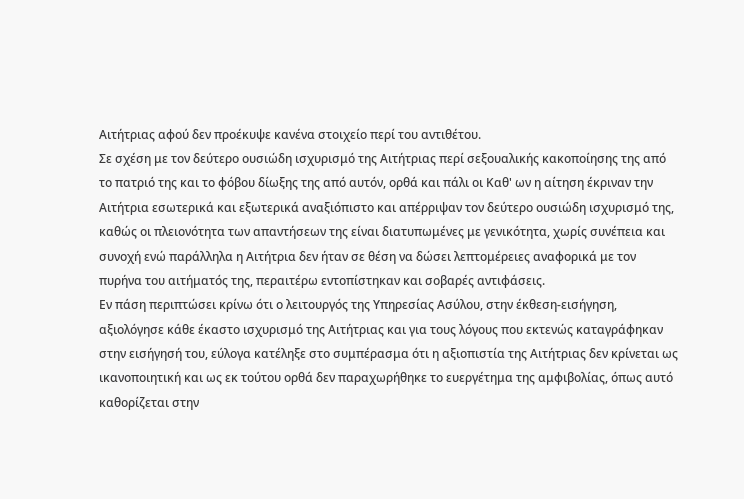Αιτήτριας αφού δεν προέκυψε κανένα στοιχείο περί του αντιθέτου.
Σε σχέση με τον δεύτερο ουσιώδη ισχυρισμό της Αιτήτριας περί σεξουαλικής κακοποίησης της από το πατριό της και το φόβου δίωξης της από αυτόν, ορθά και πάλι οι Καθ' ων η αίτηση έκριναν την Αιτήτρια εσωτερικά και εξωτερικά αναξιόπιστο και απέρριψαν τον δεύτερο ουσιώδη ισχυρισμό της, καθώς οι πλειονότητα των απαντήσεων της είναι διατυπωμένες με γενικότητα, χωρίς συνέπεια και συνοχή ενώ παράλληλα η Αιτήτρια δεν ήταν σε θέση να δώσει λεπτομέρειες αναφορικά με τον πυρήνα του αιτήματός της, περαιτέρω εντοπίστηκαν και σοβαρές αντιφάσεις.
Εν πάση περιπτώσει κρίνω ότι ο λειτουργός της Υπηρεσίας Ασύλου, στην έκθεση-εισήγηση, αξιολόγησε κάθε έκαστο ισχυρισμό της Αιτήτριας και για τους λόγους που εκτενώς καταγράφηκαν στην εισήγησή του, εύλογα κατέληξε στο συμπέρασμα ότι η αξιοπιστία της Αιτήτριας δεν κρίνεται ως ικανοποιητική και ως εκ τούτου ορθά δεν παραχωρήθηκε το ευεργέτημα της αμφιβολίας, όπως αυτό καθορίζεται στην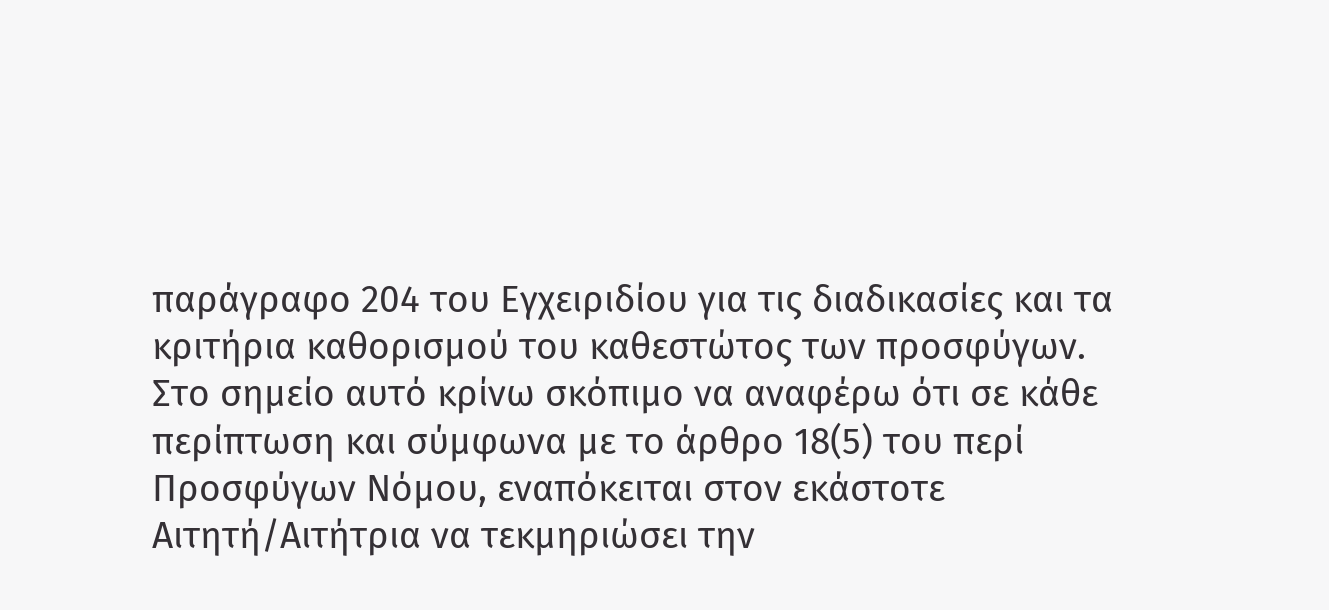παράγραφο 204 του Εγχειριδίου για τις διαδικασίες και τα κριτήρια καθορισμού του καθεστώτος των προσφύγων.
Στο σημείο αυτό κρίνω σκόπιμο να αναφέρω ότι σε κάθε περίπτωση και σύμφωνα με το άρθρο 18(5) του περί Προσφύγων Νόμου, εναπόκειται στον εκάστοτε Αιτητή/Αιτήτρια να τεκμηριώσει την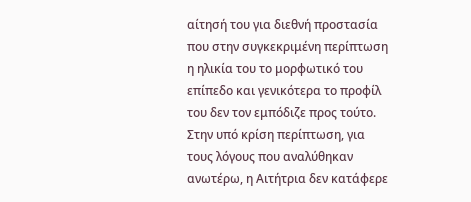αίτησή του για διεθνή προστασία που στην συγκεκριμένη περίπτωση η ηλικία του το μορφωτικό του επίπεδο και γενικότερα το προφίλ του δεν τον εμπόδιζε προς τούτο. Στην υπό κρίση περίπτωση, για τους λόγους που αναλύθηκαν ανωτέρω, η Αιτήτρια δεν κατάφερε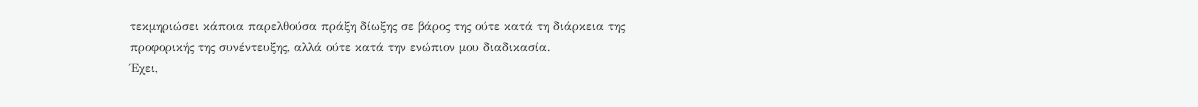τεκμηριώσει κάποια παρελθούσα πράξη δίωξης σε βάρος της ούτε κατά τη διάρκεια της προφορικής της συνέντευξης, αλλά ούτε κατά την ενώπιον μου διαδικασία.
Έχει,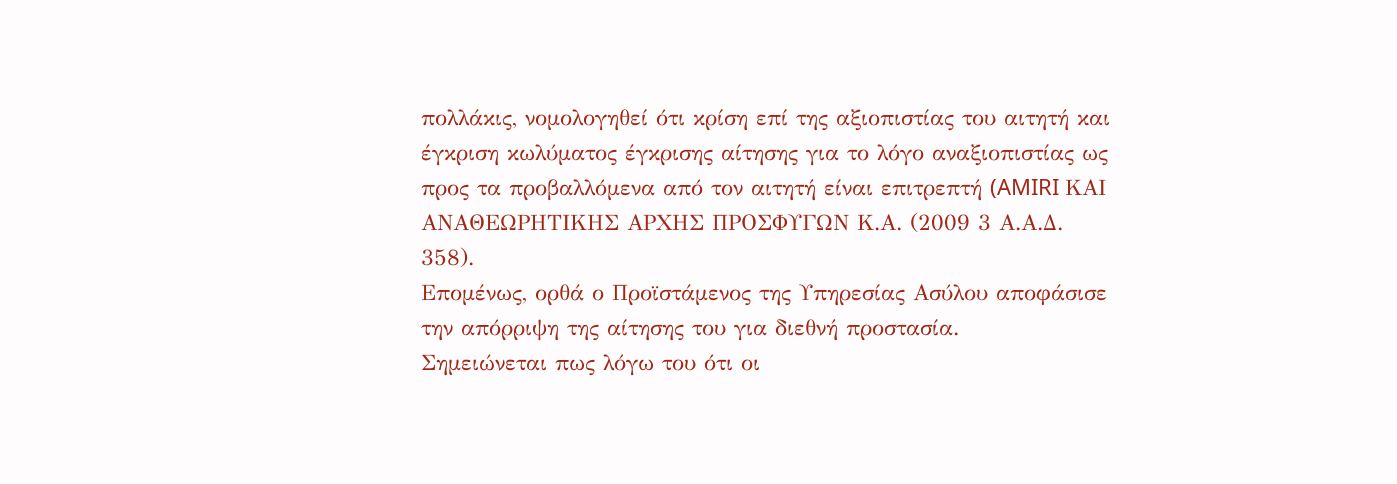πολλάκις, νομολογηθεί ότι κρίση επί της αξιοπιστίας του αιτητή και έγκριση κωλύματος έγκρισης αίτησης για το λόγο αναξιοπιστίας ως προς τα προβαλλόμενα από τον αιτητή είναι επιτρεπτή (AMIRI ΚΑΙ ΑΝΑΘΕΩΡΗΤΙΚΗΣ ΑΡΧΗΣ ΠΡΟΣΦΥΓΩΝ Κ.Α. (2009 3 Α.Α.Δ. 358).
Επομένως, ορθά ο Προϊστάμενος της Υπηρεσίας Ασύλου αποφάσισε την απόρριψη της αίτησης του για διεθνή προστασία.
Σημειώνεται πως λόγω του ότι οι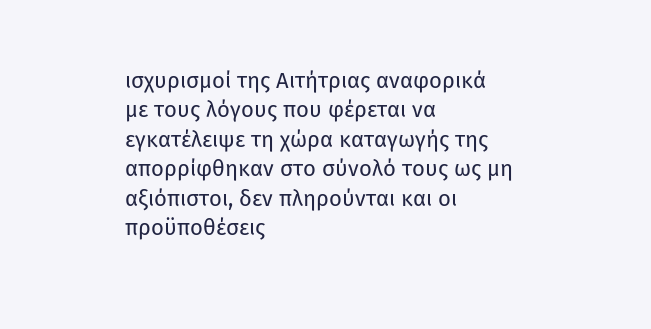ισχυρισμοί της Αιτήτριας αναφορικά με τους λόγους που φέρεται να εγκατέλειψε τη χώρα καταγωγής της απορρίφθηκαν στο σύνολό τους ως μη αξιόπιστοι, δεν πληρούνται και οι προϋποθέσεις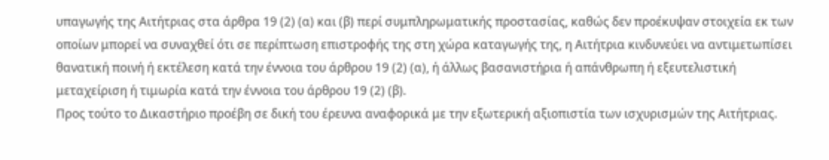υπαγωγής της Αιτήτριας στα άρθρα 19 (2) (α) και (β) περί συμπληρωματικής προστασίας, καθώς δεν προέκυψαν στοιχεία εκ των οποίων μπορεί να συναχθεί ότι σε περίπτωση επιστροφής της στη χώρα καταγωγής της, η Αιτήτρια κινδυνεύει να αντιμετωπίσει θανατική ποινή ή εκτέλεση κατά την έννοια του άρθρου 19 (2) (α), ή άλλως βασανιστήρια ή απάνθρωπη ή εξευτελιστική μεταχείριση ή τιμωρία κατά την έννοια του άρθρου 19 (2) (β).
Προς τούτο το Δικαστήριο προέβη σε δική του έρευνα αναφορικά με την εξωτερική αξιοπιστία των ισχυρισμών της Αιτήτριας.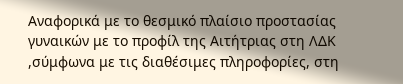Αναφορικά με το θεσμικό πλαίσιο προστασίας γυναικών με το προφίλ της Αιτήτριας στη ΛΔΚ ,σύμφωνα με τις διαθέσιμες πληροφορίες, στη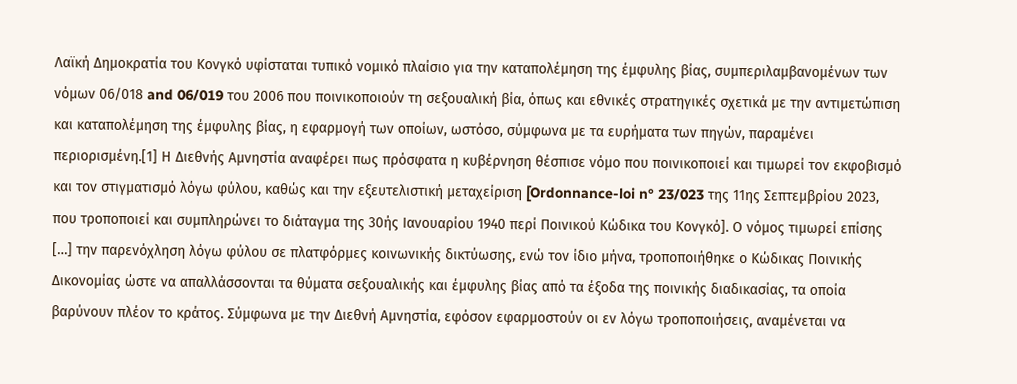Λαϊκή Δημοκρατία του Κονγκό υφίσταται τυπικό νομικό πλαίσιο για την καταπολέμηση της έμφυλης βίας, συμπεριλαμβανομένων των νόμων 06/018 and 06/019 του 2006 που ποινικοποιούν τη σεξουαλική βία, όπως και εθνικές στρατηγικές σχετικά με την αντιμετώπιση και καταπολέμηση της έμφυλης βίας, η εφαρμογή των οποίων, ωστόσο, σύμφωνα με τα ευρήματα των πηγών, παραμένει περιορισμένη.[1] Η Διεθνής Αμνηστία αναφέρει πως πρόσφατα η κυβέρνηση θέσπισε νόμο που ποινικοποιεί και τιμωρεί τον εκφοβισμό και τον στιγματισμό λόγω φύλου, καθώς και την εξευτελιστική μεταχείριση [Ordonnance-loi n° 23/023 της 11ης Σεπτεμβρίου 2023, που τροποποιεί και συμπληρώνει το διάταγμα της 30ής Ιανουαρίου 1940 περί Ποινικού Κώδικα του Κονγκό]. Ο νόμος τιμωρεί επίσης […] την παρενόχληση λόγω φύλου σε πλατφόρμες κοινωνικής δικτύωσης, ενώ τον ίδιο μήνα, τροποποιήθηκε ο Κώδικας Ποινικής Δικονομίας ώστε να απαλλάσσονται τα θύματα σεξουαλικής και έμφυλης βίας από τα έξοδα της ποινικής διαδικασίας, τα οποία βαρύνουν πλέον το κράτος. Σύμφωνα με την Διεθνή Αμνηστία, εφόσον εφαρμοστούν οι εν λόγω τροποποιήσεις, αναμένεται να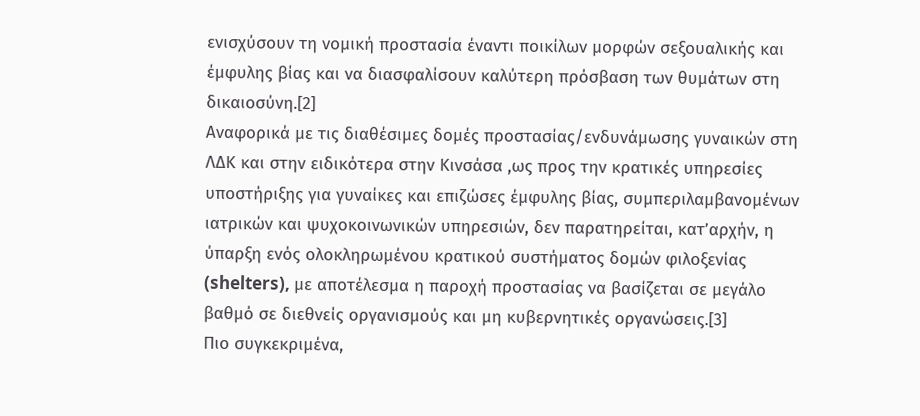ενισχύσουν τη νομική προστασία έναντι ποικίλων μορφών σεξουαλικής και έμφυλης βίας και να διασφαλίσουν καλύτερη πρόσβαση των θυμάτων στη δικαιοσύνη.[2]
Αναφορικά με τις διαθέσιμες δομές προστασίας/ενδυνάμωσης γυναικών στη ΛΔΚ και στην ειδικότερα στην Κινσάσα ,ως προς την κρατικές υπηρεσίες υποστήριξης για γυναίκες και επιζώσες έμφυλης βίας, συμπεριλαμβανομένων ιατρικών και ψυχοκοινωνικών υπηρεσιών, δεν παρατηρείται, κατ’αρχήν, η ύπαρξη ενός ολοκληρωμένου κρατικού συστήματος δομών φιλοξενίας (shelters), με αποτέλεσμα η παροχή προστασίας να βασίζεται σε μεγάλο βαθμό σε διεθνείς οργανισμούς και μη κυβερνητικές οργανώσεις.[3]
Πιο συγκεκριμένα,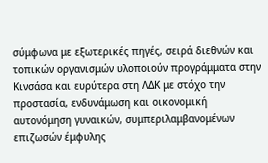σύμφωνα με εξωτερικές πηγές, σειρά διεθνών και τοπικών οργανισμών υλοποιούν προγράμματα στην Κινσάσα και ευρύτερα στη ΛΔΚ με στόχο την προστασία, ενδυνάμωση και οικονομική αυτονόμηση γυναικών, συμπεριλαμβανομένων επιζωσών έμφυλης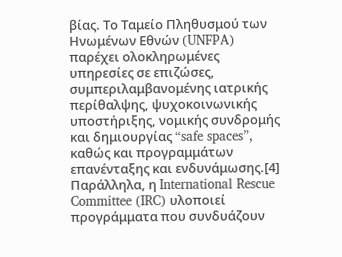βίας. Το Ταμείο Πληθυσμού των Ηνωμένων Εθνών (UNFPA) παρέχει ολοκληρωμένες υπηρεσίες σε επιζώσες, συμπεριλαμβανομένης ιατρικής περίθαλψης, ψυχοκοινωνικής υποστήριξης, νομικής συνδρομής και δημιουργίας “safe spaces”, καθώς και προγραμμάτων επανένταξης και ενδυνάμωσης.[4] Παράλληλα, η International Rescue Committee (IRC) υλοποιεί προγράμματα που συνδυάζουν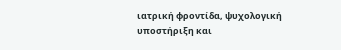ιατρική φροντίδα, ψυχολογική υποστήριξη και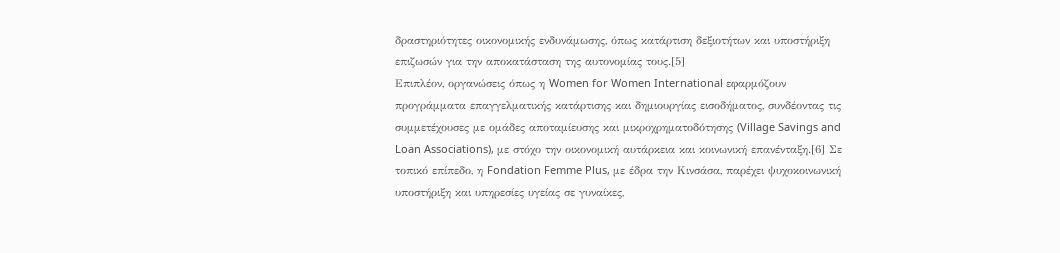δραστηριότητες οικονομικής ενδυνάμωσης, όπως κατάρτιση δεξιοτήτων και υποστήριξη επιζωσών για την αποκατάσταση της αυτονομίας τους.[5]
Επιπλέον, οργανώσεις όπως η Women for Women International εφαρμόζουν προγράμματα επαγγελματικής κατάρτισης και δημιουργίας εισοδήματος, συνδέοντας τις συμμετέχουσες με ομάδες αποταμίευσης και μικροχρηματοδότησης (Village Savings and Loan Associations), με στόχο την οικονομική αυτάρκεια και κοινωνική επανένταξη.[6] Σε τοπικό επίπεδο, η Fondation Femme Plus, με έδρα την Κινσάσα, παρέχει ψυχοκοινωνική υποστήριξη και υπηρεσίες υγείας σε γυναίκες,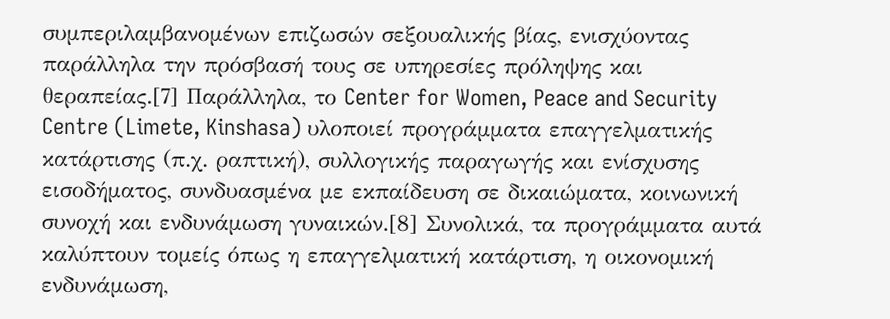συμπεριλαμβανομένων επιζωσών σεξουαλικής βίας, ενισχύοντας παράλληλα την πρόσβασή τους σε υπηρεσίες πρόληψης και θεραπείας.[7] Παράλληλα, το Center for Women, Peace and Security Centre (Limete, Kinshasa) υλοποιεί προγράμματα επαγγελματικής κατάρτισης (π.χ. ραπτική), συλλογικής παραγωγής και ενίσχυσης εισοδήματος, συνδυασμένα με εκπαίδευση σε δικαιώματα, κοινωνική συνοχή και ενδυνάμωση γυναικών.[8] Συνολικά, τα προγράμματα αυτά καλύπτουν τομείς όπως η επαγγελματική κατάρτιση, η οικονομική ενδυνάμωση,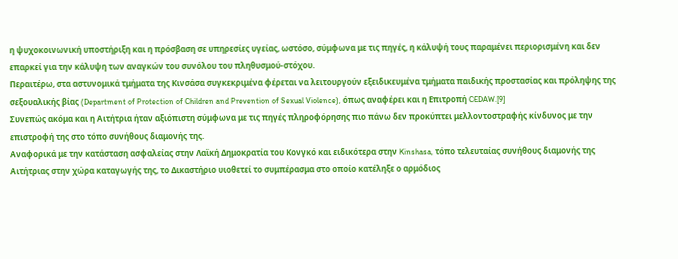η ψυχοκοινωνική υποστήριξη και η πρόσβαση σε υπηρεσίες υγείας, ωστόσο, σύμφωνα με τις πηγές, η κάλυψή τους παραμένει περιορισμένη και δεν επαρκεί για την κάλυψη των αναγκών του συνόλου του πληθυσμού-στόχου.
Περαιτέρω, στα αστυνομικά τμήματα της Κινσάσα συγκεκριμένα φέρεται να λειτουργούν εξειδικευμένα τμήματα παιδικής προστασίας και πρόληψης της σεξουαλικής βίας (Department of Protection of Children and Prevention of Sexual Violence), όπως αναφέρει και η Επιτροπή CEDAW.[9]
Συνεπώς ακόμα και η Αιτήτρια ήταν αξιόπιστη σύμφωνα με τις πηγές πληροφόρησης πιο πάνω δεν προκύπτει μελλοντοστραφής κίνδυνος με την επιστροφή της στο τόπο συνήθους διαμονής της.
Αναφορικά με την κατάσταση ασφαλείας στην Λαϊκή Δημοκρατία του Κονγκό και ειδικότερα στην Kinshasa, τόπο τελευταίας συνήθους διαμονής της Αιτήτριας στην χώρα καταγωγής της, το Δικαστήριο υιοθετεί το συμπέρασμα στο οποίο κατέληξε ο αρμόδιος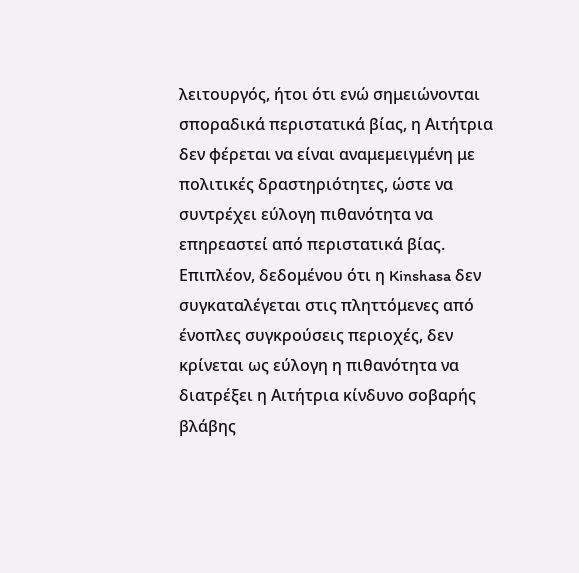λειτουργός, ήτοι ότι ενώ σημειώνονται σποραδικά περιστατικά βίας, η Αιτήτρια δεν φέρεται να είναι αναμεμειγμένη με πολιτικές δραστηριότητες, ώστε να συντρέχει εύλογη πιθανότητα να επηρεαστεί από περιστατικά βίας. Επιπλέον, δεδομένου ότι η Kinshasa δεν συγκαταλέγεται στις πληττόμενες από ένοπλες συγκρούσεις περιοχές, δεν κρίνεται ως εύλογη η πιθανότητα να διατρέξει η Αιτήτρια κίνδυνο σοβαρής βλάβης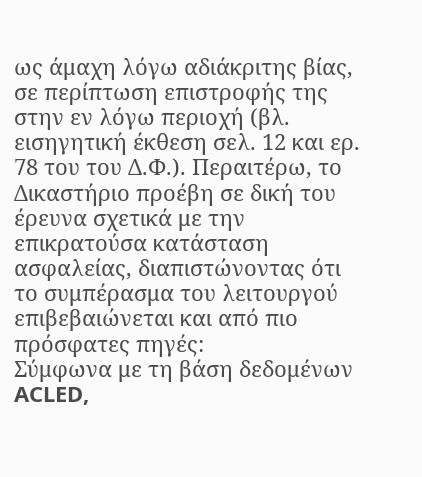ως άμαχη λόγω αδιάκριτης βίας, σε περίπτωση επιστροφής της στην εν λόγω περιοχή (βλ. εισηγητική έκθεση σελ. 12 και ερ. 78 του του Δ.Φ.). Περαιτέρω, το Δικαστήριο προέβη σε δική του έρευνα σχετικά με την επικρατούσα κατάσταση ασφαλείας, διαπιστώνοντας ότι το συμπέρασμα του λειτουργού επιβεβαιώνεται και από πιο πρόσφατες πηγές:
Σύμφωνα με τη βάση δεδομένων ACLED,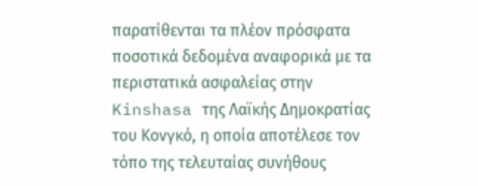παρατίθενται τα πλέον πρόσφατα ποσοτικά δεδομένα αναφορικά με τα περιστατικά ασφαλείας στην Kinshasa της Λαϊκής Δημοκρατίας του Κονγκό, η οποία αποτέλεσε τον τόπο της τελευταίας συνήθους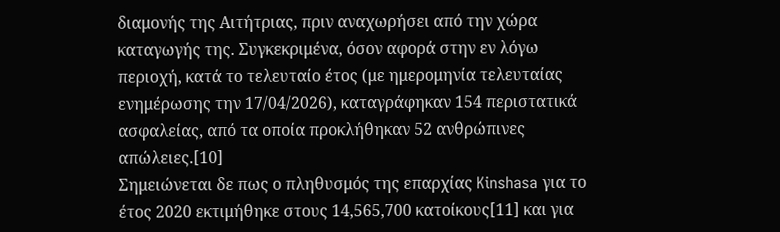διαμονής της Αιτήτριας, πριν αναχωρήσει από την χώρα καταγωγής της. Συγκεκριμένα, όσον αφορά στην εν λόγω περιοχή, κατά το τελευταίο έτος (με ημερομηνία τελευταίας ενημέρωσης την 17/04/2026), καταγράφηκαν 154 περιστατικά ασφαλείας, από τα οποία προκλήθηκαν 52 ανθρώπινες απώλειες.[10]
Σημειώνεται δε πως ο πληθυσμός της επαρχίας Kinshasa για το έτος 2020 εκτιμήθηκε στους 14,565,700 κατοίκους[11] και για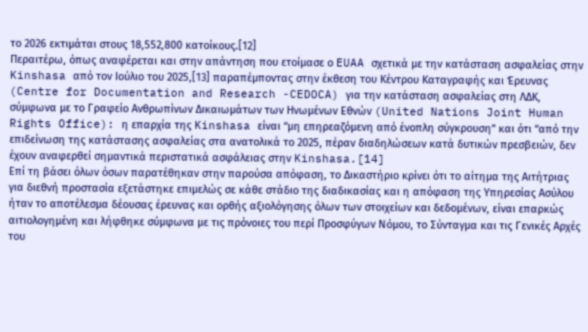το 2026 εκτιμάται στους 18,552,800 κατοίκους.[12]
Περαιτέρω, όπως αναφέρεται και στην απάντηση που ετοίμασε ο EUAA σχετικά με την κατάσταση ασφαλείας στην Kinshasa από τον Ιούλιο του 2025,[13] παραπέμποντας στην έκθεση του Κέντρου Καταγραφής και Έρευνας (Centre for Documentation and Research -CEDOCA) για την κατάσταση ασφαλείας στη ΛΔΚ, σύμφωνα με το Γραφείο Ανθρωπίνων Δικαιωμάτων των Ηνωμένων Εθνών (United Nations Joint Human Rights Office): η επαρχία της Kinshasa είναι “μη επηρεαζόμενη από ένοπλη σύγκρουση” και ότι “από την επιδείνωση της κατάστασης ασφαλείας στα ανατολικά το 2025, πέραν διαδηλώσεων κατά δυτικών πρεσβειών, δεν έχουν αναφερθεί σημαντικά περιστατικά ασφάλειας στην Kinshasa.[14]
Επί τη βάσει όλων όσων παρατέθηκαν στην παρούσα απόφαση, το Δικαστήριο κρίνει ότι το αίτημα της Αιτήτριας για διεθνή προστασία εξετάστηκε επιμελώς σε κάθε στάδιο της διαδικασίας και η απόφαση της Υπηρεσίας Ασύλου ήταν το αποτέλεσμα δέουσας έρευνας και ορθής αξιολόγησης όλων των στοιχείων και δεδομένων, είναι επαρκώς αιτιολογημένη και λήφθηκε σύμφωνα με τις πρόνοιες του περί Προσφύγων Νόμου, το Σύνταγμα και τις Γενικές Αρχές του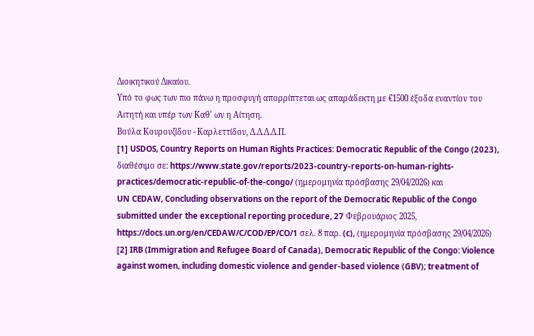Διοικητικού Δικαίου.
Υπό το φως των πιο πάνω η προσφυγή απορρίπτεται ως απαράδεκτη με €1500 έξοδα εναντίον του Αιτητή και υπέρ των Καθ' ων η Αίτηση.
Βούλα Κουρουζίδου - Καρλεττίδου, Δ.Δ.Δ.Δ.Π.
[1] USDOS, Country Reports on Human Rights Practices: Democratic Republic of the Congo (2023), διαθέσιμο σε: https://www.state.gov/reports/2023-country-reports-on-human-rights-practices/democratic-republic-of-the-congo/ (ημερομηνία πρόσβασης 29/04/2026) και
UN CEDAW, Concluding observations on the report of the Democratic Republic of the Congo submitted under the exceptional reporting procedure, 27 Φεβρουάριος 2025, https://docs.un.org/en/CEDAW/C/COD/EP/CO/1 σελ. 8 παρ. (c), (ημερομηνία πρόσβασης 29/04/2026)
[2] IRB (Immigration and Refugee Board of Canada), Democratic Republic of the Congo: Violence against women, including domestic violence and gender-based violence (GBV); treatment of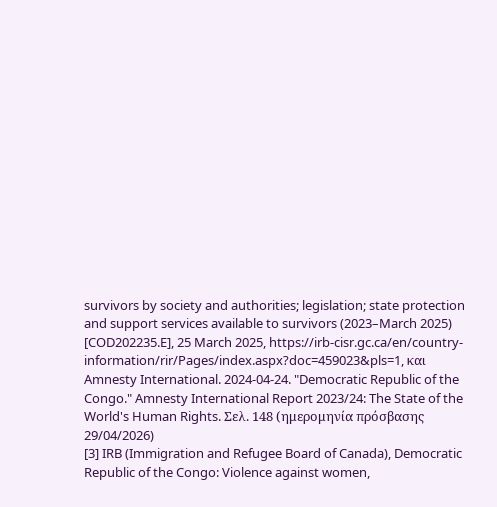survivors by society and authorities; legislation; state protection and support services available to survivors (2023–March 2025) [COD202235.E], 25 March 2025, https://irb-cisr.gc.ca/en/country-information/rir/Pages/index.aspx?doc=459023&pls=1, και
Amnesty International. 2024-04-24. "Democratic Republic of the Congo." Amnesty International Report 2023/24: The State of the World's Human Rights. Σελ. 148 (ημερομηνία πρόσβασης 29/04/2026)
[3] IRB (Immigration and Refugee Board of Canada), Democratic Republic of the Congo: Violence against women,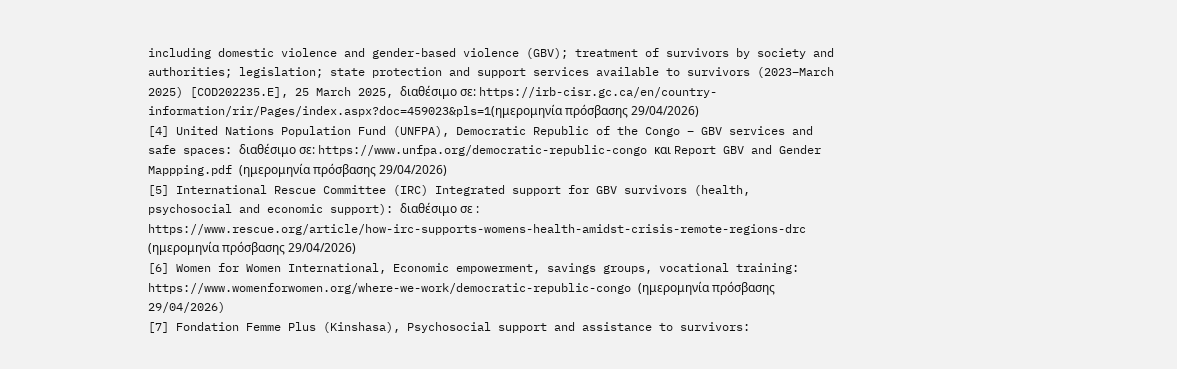including domestic violence and gender-based violence (GBV); treatment of survivors by society and authorities; legislation; state protection and support services available to survivors (2023–March 2025) [COD202235.E], 25 March 2025, διαθέσιμο σε: https://irb-cisr.gc.ca/en/country-information/rir/Pages/index.aspx?doc=459023&pls=1(ημερομηνία πρόσβασης 29/04/2026)
[4] United Nations Population Fund (UNFPA), Democratic Republic of the Congo – GBV services and safe spaces: διαθέσιμο σε: https://www.unfpa.org/democratic-republic-congo και Report GBV and Gender Mappping.pdf (ημερομηνία πρόσβασης 29/04/2026)
[5] International Rescue Committee (IRC) Integrated support for GBV survivors (health, psychosocial and economic support): διαθέσιμο σε :
https://www.rescue.org/article/how-irc-supports-womens-health-amidst-crisis-remote-regions-drc (ημερομηνία πρόσβασης 29/04/2026)
[6] Women for Women International, Economic empowerment, savings groups, vocational training:
https://www.womenforwomen.org/where-we-work/democratic-republic-congo (ημερομηνία πρόσβασης 29/04/2026)
[7] Fondation Femme Plus (Kinshasa), Psychosocial support and assistance to survivors: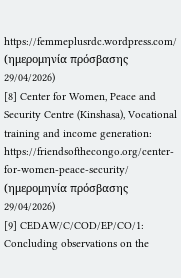https://femmeplusrdc.wordpress.com/ (ημερομηνία πρόσβασης 29/04/2026)
[8] Center for Women, Peace and Security Centre (Kinshasa), Vocational training and income generation:
https://friendsofthecongo.org/center-for-women-peace-security/ (ημερομηνία πρόσβασης 29/04/2026)
[9] CEDAW/C/COD/EP/CO/1: Concluding observations on the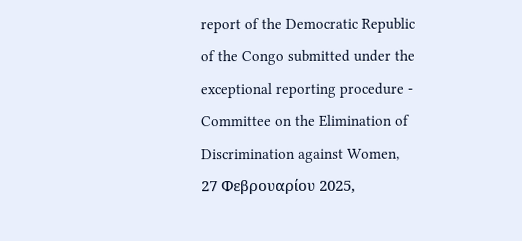report of the Democratic Republic of the Congo submitted under the exceptional reporting procedure - Committee on the Elimination of Discrimination against Women, 27 Φεβρουαρίου 2025,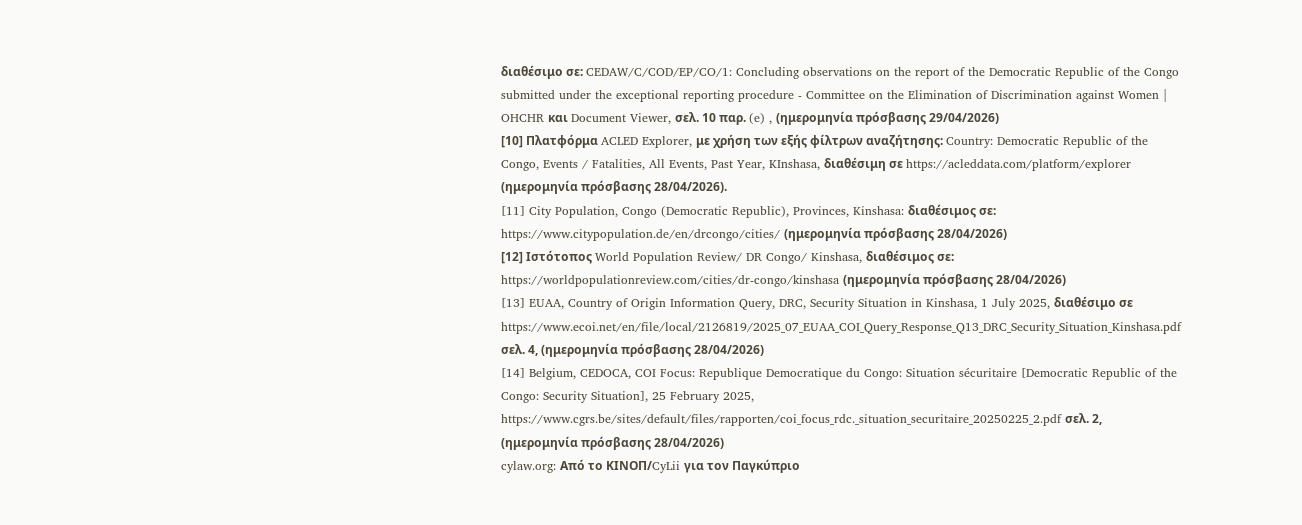διαθέσιμο σε: CEDAW/C/COD/EP/CO/1: Concluding observations on the report of the Democratic Republic of the Congo submitted under the exceptional reporting procedure - Committee on the Elimination of Discrimination against Women | OHCHR και Document Viewer, σελ. 10 παρ. (e) , (ημερομηνία πρόσβασης 29/04/2026)
[10] Πλατφόρμα ACLED Explorer, με χρήση των εξής φίλτρων αναζήτησης: Country: Democratic Republic of the Congo, Events / Fatalities, All Events, Past Year, KInshasa, διαθέσιμη σε https://acleddata.com/platform/explorer (ημερομηνία πρόσβασης 28/04/2026).
[11] City Population, Congo (Democratic Republic), Provinces, Kinshasa: διαθέσιμος σε: https://www.citypopulation.de/en/drcongo/cities/ (ημερομηνία πρόσβασης 28/04/2026)
[12] Ιστότοπος World Population Review/ DR Congo/ Kinshasa, διαθέσιμος σε: https://worldpopulationreview.com/cities/dr-congo/kinshasa (ημερομηνία πρόσβασης 28/04/2026)
[13] EUAA, Country of Origin Information Query, DRC, Security Situation in Kinshasa, 1 July 2025, διαθέσιμο σε https://www.ecoi.net/en/file/local/2126819/2025_07_EUAA_COI_Query_Response_Q13_DRC_Security_Situation_Kinshasa.pdf σελ. 4, (ημερομηνία πρόσβασης 28/04/2026)
[14] Belgium, CEDOCA, COI Focus: Republique Democratique du Congo: Situation sécuritaire [Democratic Republic of the Congo: Security Situation], 25 February 2025, https://www.cgrs.be/sites/default/files/rapporten/coi_focus_rdc._situation_securitaire_20250225_2.pdf σελ. 2, (ημερομηνία πρόσβασης 28/04/2026)
cylaw.org: Από το ΚΙΝOΠ/CyLii για τον Παγκύπριο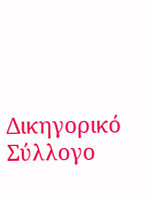Δικηγορικό Σύλλογο